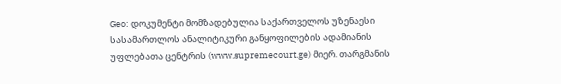Geo: დოკუმენტი მომზადებულია საქართველოს უზენაესი სასამართლოს ანალიტიკური განყოფილების ადამიანის უფლებათა ცენტრის (www.supremecourt.ge) მიერ. თარგმანის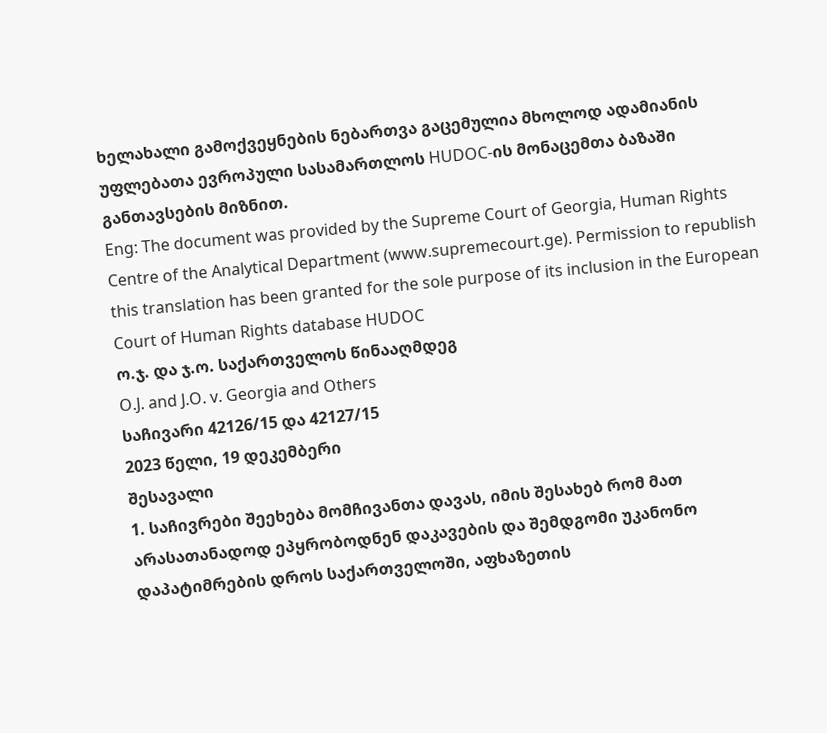ხელახალი გამოქვეყნების ნებართვა გაცემულია მხოლოდ ადამიანის უფლებათა ევროპული სასამართლოს HUDOC-ის მონაცემთა ბაზაში განთავსების მიზნით.
Eng: The document was provided by the Supreme Court of Georgia, Human Rights Centre of the Analytical Department (www.supremecourt.ge). Permission to republish this translation has been granted for the sole purpose of its inclusion in the European Court of Human Rights database HUDOC
ო.ჯ. და ჯ.ო. საქართველოს წინააღმდეგ
O.J. and J.O. v. Georgia and Others
საჩივარი 42126/15 და 42127/15
2023 წელი, 19 დეკემბერი
შესავალი
1. საჩივრები შეეხება მომჩივანთა დავას, იმის შესახებ რომ მათ არასათანადოდ ეპყრობოდნენ დაკავების და შემდგომი უკანონო დაპატიმრების დროს საქართველოში, აფხაზეთის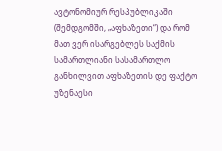ავტონომიურ რესპუბლიკაში (შემდგომში, „აფხაზეთი“) და რომ მათ ვერ ისარგებლეს საქმის სამართლიანი სასამართლო განხილვით აფხაზეთის დე ფაქტო უზენაესი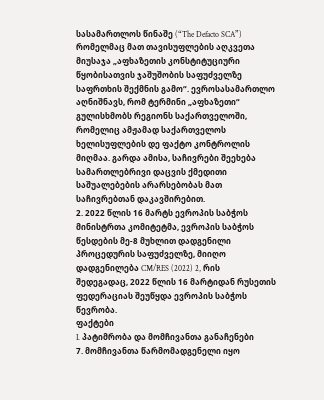სასამართლოს წინაშე (“The Defacto SCA”) რომელმაც მათ თავისუფლების აღკვეთა მიუსაჯა „აფხაზეთის კონსტიტუციური წყობისათვის ჯაშუშობის საფუძველზე საფრთხის შექმნის გამო“. ევროსასამართლო აღნიშნავს, რომ ტერმინი „აფხაზეთი“ გულისხმობს რეგიონს საქართველოში, რომელიც ამჟამად საქართველოს ხელისუფლების დე ფაქტო კონტროლის მიღმაა. გარდა ამისა, საჩივრები შეეხება სამართლებრივი დაცვის ქმედითი საშუალებების არარსებობას მათ საჩივრებთან დაკავშირებით.
2. 2022 წლის 16 მარტს ევროპის საბჭოს მინისტრთა კომიტეტმა, ევროპის საბჭოს წესდების მე-8 მუხლით დადგენილი პროცედურის საფუძველზე, მიიღო დადგენილება CM/RES (2022) 2, რის შედეგადაც, 2022 წლის 16 მარტიდან რუსეთის ფედერაციას შეუწყდა ევროპის საბჭოს წევრობა.
ფაქტები
I. პატიმრობა და მომჩივანთა განაჩენები
7. მომჩივანთა წარმომადგენელი იყო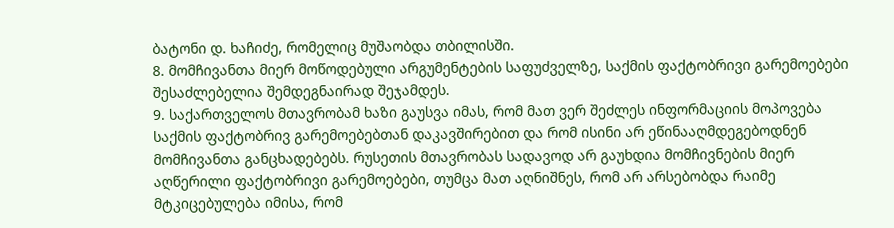ბატონი დ. ხაჩიძე, რომელიც მუშაობდა თბილისში.
8. მომჩივანთა მიერ მოწოდებული არგუმენტების საფუძველზე, საქმის ფაქტობრივი გარემოებები შესაძლებელია შემდეგნაირად შეჯამდეს.
9. საქართველოს მთავრობამ ხაზი გაუსვა იმას, რომ მათ ვერ შეძლეს ინფორმაციის მოპოვება საქმის ფაქტობრივ გარემოებებთან დაკავშირებით და რომ ისინი არ ეწინააღმდეგებოდნენ მომჩივანთა განცხადებებს. რუსეთის მთავრობას სადავოდ არ გაუხდია მომჩივნების მიერ აღწერილი ფაქტობრივი გარემოებები, თუმცა მათ აღნიშნეს, რომ არ არსებობდა რაიმე მტკიცებულება იმისა, რომ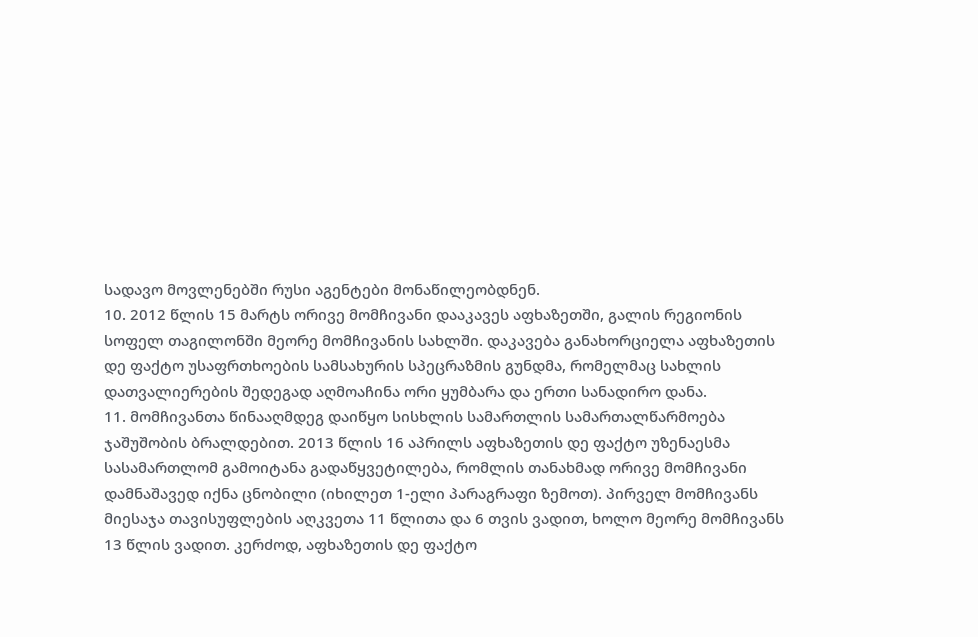სადავო მოვლენებში რუსი აგენტები მონაწილეობდნენ.
10. 2012 წლის 15 მარტს ორივე მომჩივანი დააკავეს აფხაზეთში, გალის რეგიონის სოფელ თაგილონში მეორე მომჩივანის სახლში. დაკავება განახორციელა აფხაზეთის დე ფაქტო უსაფრთხოების სამსახურის სპეცრაზმის გუნდმა, რომელმაც სახლის დათვალიერების შედეგად აღმოაჩინა ორი ყუმბარა და ერთი სანადირო დანა.
11. მომჩივანთა წინააღმდეგ დაიწყო სისხლის სამართლის სამართალწარმოება ჯაშუშობის ბრალდებით. 2013 წლის 16 აპრილს აფხაზეთის დე ფაქტო უზენაესმა სასამართლომ გამოიტანა გადაწყვეტილება, რომლის თანახმად ორივე მომჩივანი დამნაშავედ იქნა ცნობილი (იხილეთ 1-ელი პარაგრაფი ზემოთ). პირველ მომჩივანს მიესაჯა თავისუფლების აღკვეთა 11 წლითა და 6 თვის ვადით, ხოლო მეორე მომჩივანს 13 წლის ვადით. კერძოდ, აფხაზეთის დე ფაქტო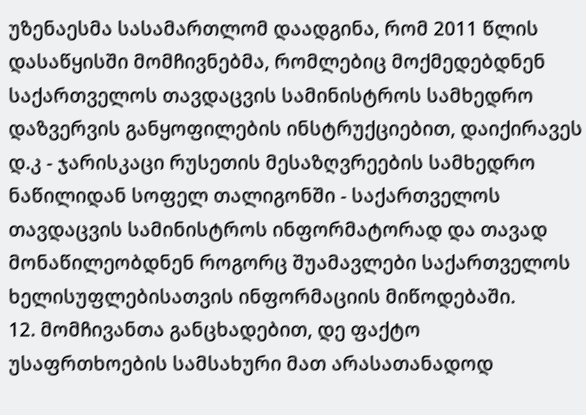უზენაესმა სასამართლომ დაადგინა, რომ 2011 წლის დასაწყისში მომჩივნებმა, რომლებიც მოქმედებდნენ საქართველოს თავდაცვის სამინისტროს სამხედრო დაზვერვის განყოფილების ინსტრუქციებით, დაიქირავეს დ.კ - ჯარისკაცი რუსეთის მესაზღვრეების სამხედრო ნაწილიდან სოფელ თალიგონში - საქართველოს თავდაცვის სამინისტროს ინფორმატორად და თავად მონაწილეობდნენ როგორც შუამავლები საქართველოს ხელისუფლებისათვის ინფორმაციის მიწოდებაში.
12. მომჩივანთა განცხადებით, დე ფაქტო უსაფრთხოების სამსახური მათ არასათანადოდ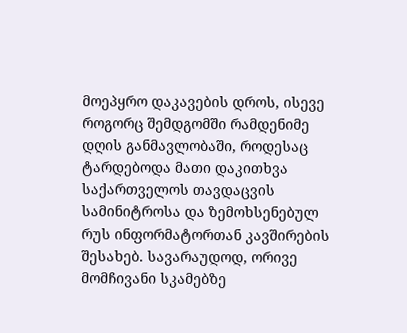მოეპყრო დაკავების დროს, ისევე როგორც შემდგომში რამდენიმე დღის განმავლობაში, როდესაც ტარდებოდა მათი დაკითხვა საქართველოს თავდაცვის სამინიტროსა და ზემოხსენებულ რუს ინფორმატორთან კავშირების შესახებ. სავარაუდოდ, ორივე მომჩივანი სკამებზე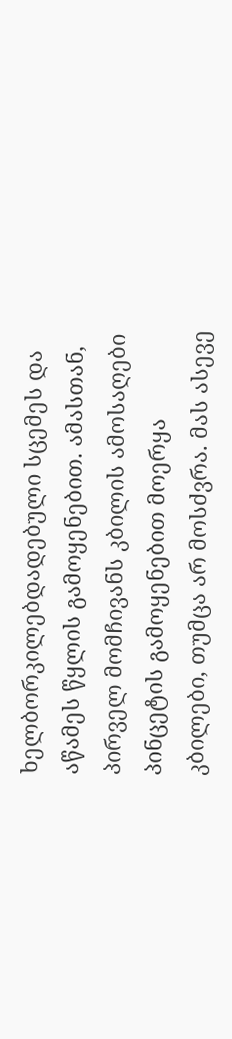ხელბორკილებდადებული სცემეს და აწამეს წყლის გამოყენებით. ამასთან, პირველ მომჩივანს კბილის ამოსაღები პინცეტის გამოყენებით მოერყა კბილები, თუმცა არ მოსძვრა. მას ასევე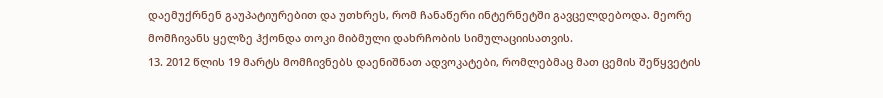დაემუქრნენ გაუპატიურებით და უთხრეს, რომ ჩანაწერი ინტერნეტში გავცელდებოდა. მეორე მომჩივანს ყელზე ჰქონდა თოკი მიბმული დახრჩობის სიმულაციისათვის.
13. 2012 წლის 19 მარტს მომჩივნებს დაენიშნათ ადვოკატები, რომლებმაც მათ ცემის შეწყვეტის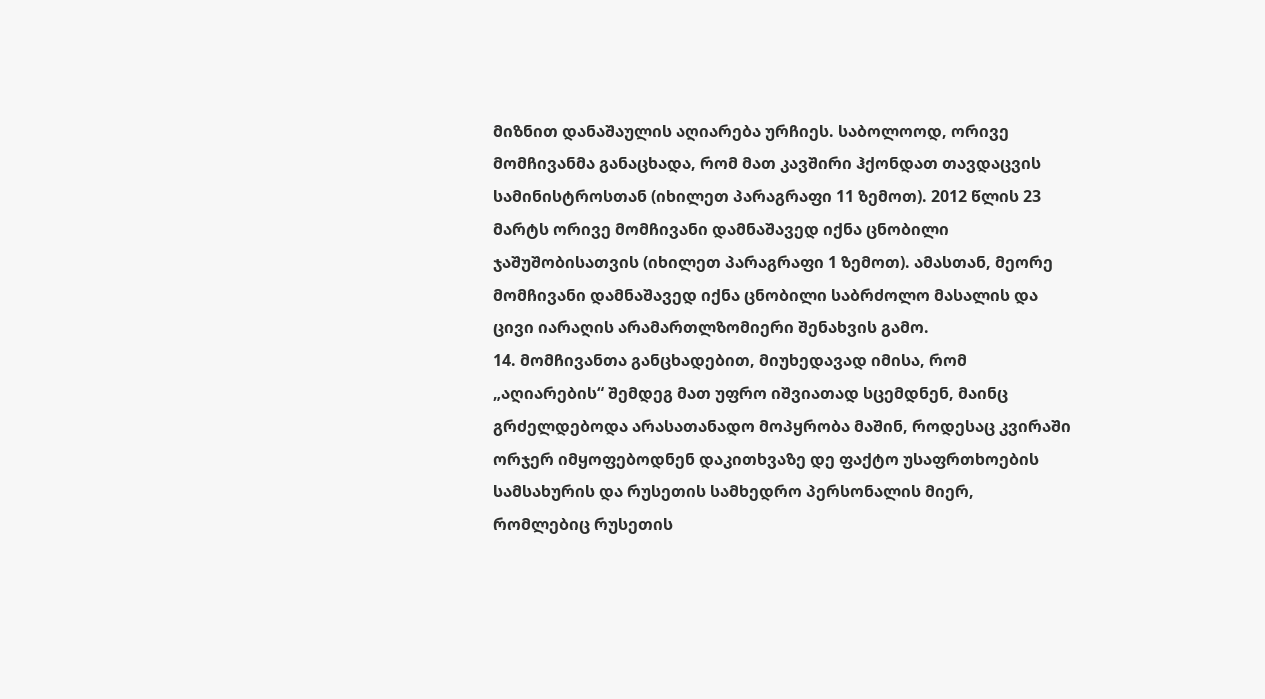მიზნით დანაშაულის აღიარება ურჩიეს. საბოლოოდ, ორივე მომჩივანმა განაცხადა, რომ მათ კავშირი ჰქონდათ თავდაცვის სამინისტროსთან (იხილეთ პარაგრაფი 11 ზემოთ). 2012 წლის 23 მარტს ორივე მომჩივანი დამნაშავედ იქნა ცნობილი ჯაშუშობისათვის (იხილეთ პარაგრაფი 1 ზემოთ). ამასთან, მეორე მომჩივანი დამნაშავედ იქნა ცნობილი საბრძოლო მასალის და ცივი იარაღის არამართლზომიერი შენახვის გამო.
14. მომჩივანთა განცხადებით, მიუხედავად იმისა, რომ „აღიარების“ შემდეგ მათ უფრო იშვიათად სცემდნენ, მაინც გრძელდებოდა არასათანადო მოპყრობა მაშინ, როდესაც კვირაში ორჯერ იმყოფებოდნენ დაკითხვაზე დე ფაქტო უსაფრთხოების სამსახურის და რუსეთის სამხედრო პერსონალის მიერ, რომლებიც რუსეთის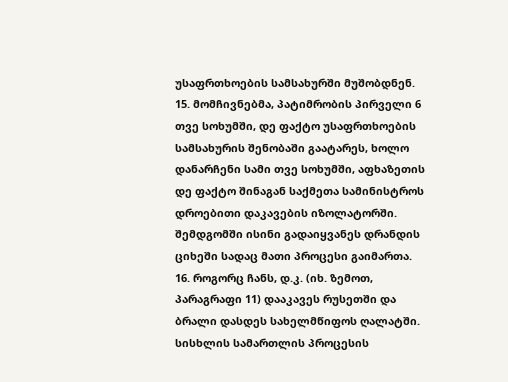უსაფრთხოების სამსახურში მუშობდნენ.
15. მომჩივნებმა, პატიმრობის პირველი 6 თვე სოხუმში, დე ფაქტო უსაფრთხოების სამსახურის შენობაში გაატარეს, ხოლო დანარჩენი სამი თვე სოხუმში, აფხაზეთის დე ფაქტო შინაგან საქმეთა სამინისტროს დროებითი დაკავების იზოლატორში. შემდგომში ისინი გადაიყვანეს დრანდის ციხეში სადაც მათი პროცესი გაიმართა.
16. როგორც ჩანს, დ.კ. (იხ. ზემოთ, პარაგრაფი 11) დააკავეს რუსეთში და ბრალი დასდეს სახელმწიფოს ღალატში. სისხლის სამართლის პროცესის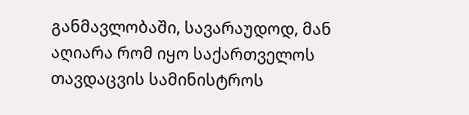განმავლობაში, სავარაუდოდ, მან აღიარა რომ იყო საქართველოს თავდაცვის სამინისტროს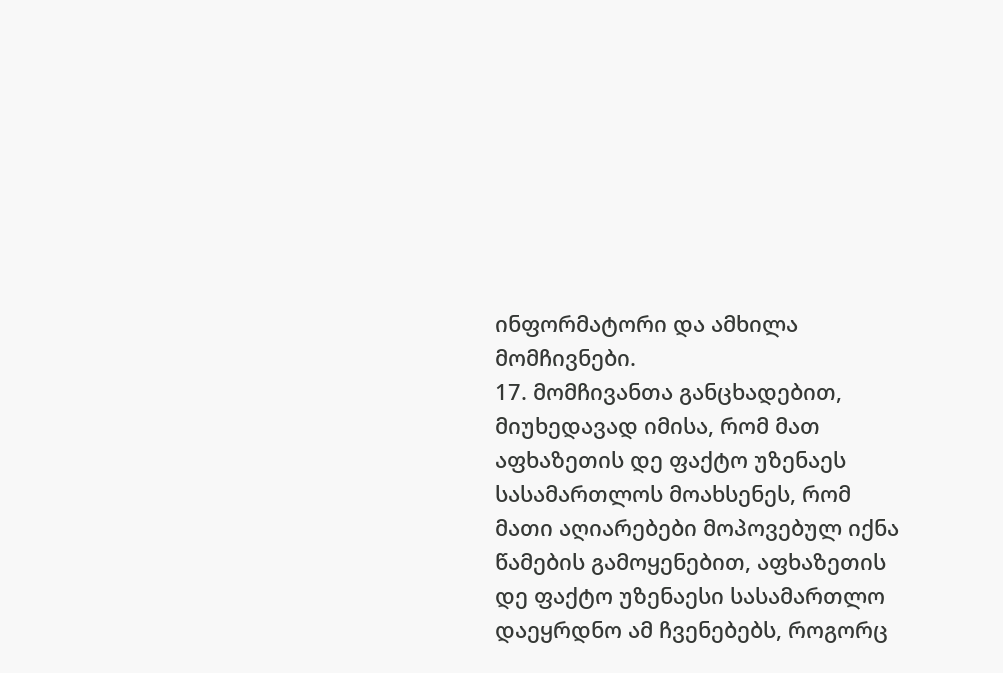ინფორმატორი და ამხილა მომჩივნები.
17. მომჩივანთა განცხადებით, მიუხედავად იმისა, რომ მათ აფხაზეთის დე ფაქტო უზენაეს სასამართლოს მოახსენეს, რომ მათი აღიარებები მოპოვებულ იქნა წამების გამოყენებით, აფხაზეთის დე ფაქტო უზენაესი სასამართლო დაეყრდნო ამ ჩვენებებს, როგორც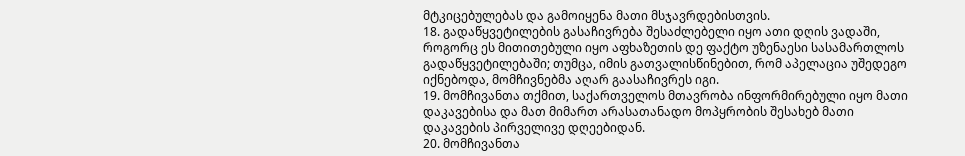მტკიცებულებას და გამოიყენა მათი მსჯავრდებისთვის.
18. გადაწყვეტილების გასაჩივრება შესაძლებელი იყო ათი დღის ვადაში, როგორც ეს მითითებული იყო აფხაზეთის დე ფაქტო უზენაესი სასამართლოს გადაწყვეტილებაში; თუმცა, იმის გათვალისწინებით, რომ აპელაცია უშედეგო იქნებოდა, მომჩივნებმა აღარ გაასაჩივრეს იგი.
19. მომჩივანთა თქმით, საქართველოს მთავრობა ინფორმირებული იყო მათი დაკავებისა და მათ მიმართ არასათანადო მოპყრობის შესახებ მათი დაკავების პირველივე დღეებიდან.
20. მომჩივანთა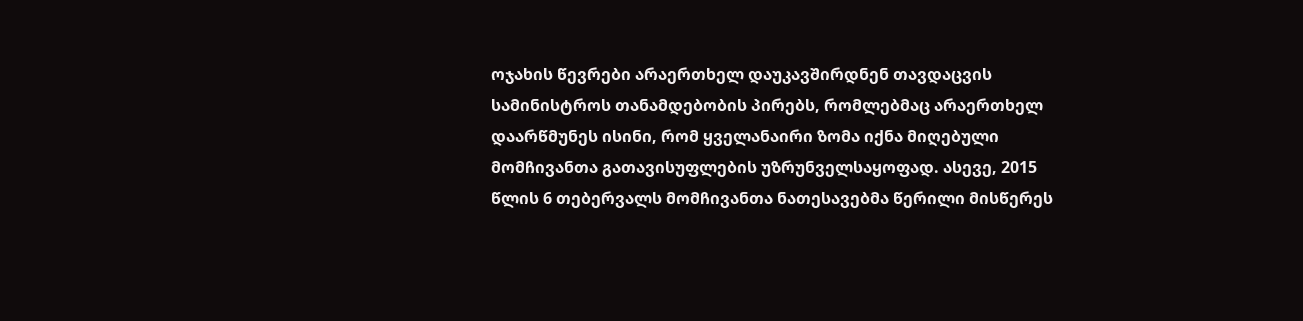ოჯახის წევრები არაერთხელ დაუკავშირდნენ თავდაცვის სამინისტროს თანამდებობის პირებს, რომლებმაც არაერთხელ დაარწმუნეს ისინი, რომ ყველანაირი ზომა იქნა მიღებული მომჩივანთა გათავისუფლების უზრუნველსაყოფად. ასევე, 2015 წლის 6 თებერვალს მომჩივანთა ნათესავებმა წერილი მისწერეს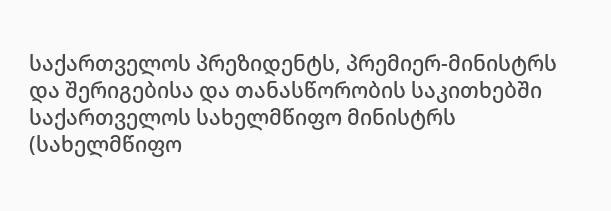საქართველოს პრეზიდენტს, პრემიერ-მინისტრს და შერიგებისა და თანასწორობის საკითხებში საქართველოს სახელმწიფო მინისტრს (სახელმწიფო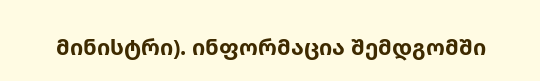მინისტრი). ინფორმაცია შემდგომში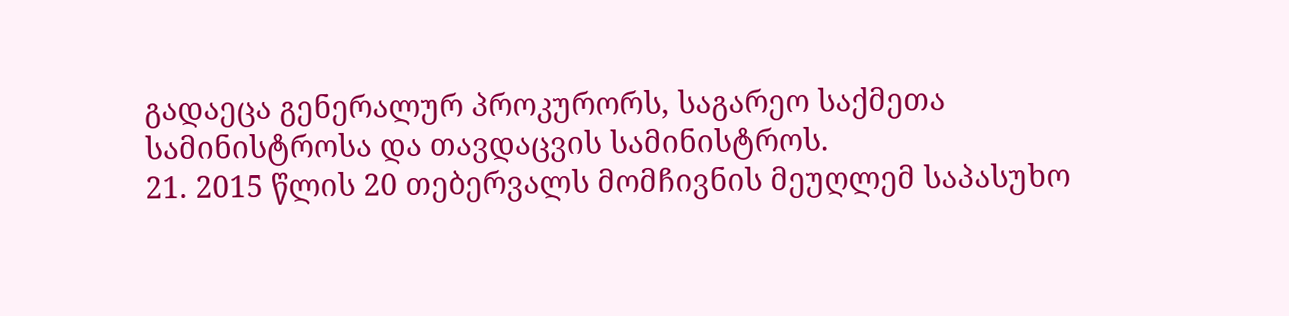გადაეცა გენერალურ პროკურორს, საგარეო საქმეთა სამინისტროსა და თავდაცვის სამინისტროს.
21. 2015 წლის 20 თებერვალს მომჩივნის მეუღლემ საპასუხო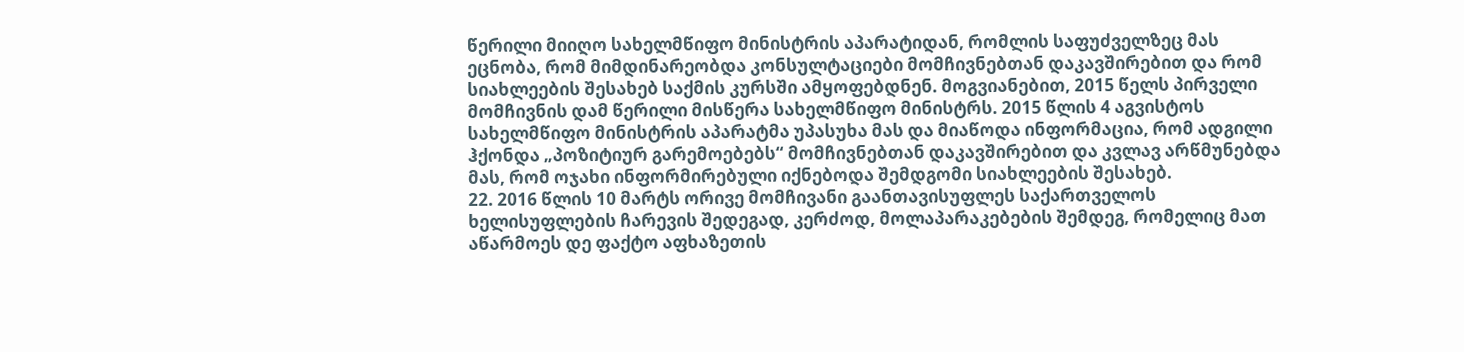წერილი მიიღო სახელმწიფო მინისტრის აპარატიდან, რომლის საფუძველზეც მას ეცნობა, რომ მიმდინარეობდა კონსულტაციები მომჩივნებთან დაკავშირებით და რომ სიახლეების შესახებ საქმის კურსში ამყოფებდნენ. მოგვიანებით, 2015 წელს პირველი მომჩივნის დამ წერილი მისწერა სახელმწიფო მინისტრს. 2015 წლის 4 აგვისტოს სახელმწიფო მინისტრის აპარატმა უპასუხა მას და მიაწოდა ინფორმაცია, რომ ადგილი ჰქონდა „პოზიტიურ გარემოებებს“ მომჩივნებთან დაკავშირებით და კვლავ არწმუნებდა მას, რომ ოჯახი ინფორმირებული იქნებოდა შემდგომი სიახლეების შესახებ.
22. 2016 წლის 10 მარტს ორივე მომჩივანი გაანთავისუფლეს საქართველოს ხელისუფლების ჩარევის შედეგად, კერძოდ, მოლაპარაკებების შემდეგ, რომელიც მათ აწარმოეს დე ფაქტო აფხაზეთის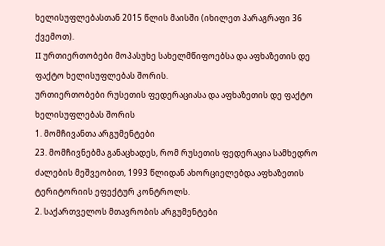ხელისუფლებასთან 2015 წლის მაისში (იხილეთ პარაგრაფი 36 ქვემოთ).
II ურთიერთობები მოპასუხე სახელმწიფოებსა და აფხაზეთის დე ფაქტო ხელისუფლებას შორის.
ურთიერთობები რუსეთის ფედერაციასა და აფხაზეთის დე ფაქტო ხელისუფლებას შორის
1. მომჩივანთა არგუმენტები
23. მომჩივნებმა განაცხადეს, რომ რუსეთის ფედერაცია სამხედრო ძალების მეშვეობით, 1993 წლიდან ახორციელებდა აფხაზეთის ტერიტორიის ეფექტურ კონტროლს.
2. საქართველოს მთავრობის არგუმენტები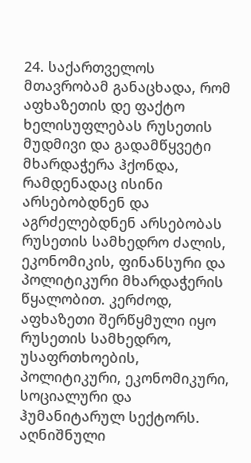24. საქართველოს მთავრობამ განაცხადა, რომ აფხაზეთის დე ფაქტო ხელისუფლებას რუსეთის მუდმივი და გადამწყვეტი მხარდაჭერა ჰქონდა, რამდენადაც ისინი არსებობდნენ და აგრძელებდნენ არსებობას რუსეთის სამხედრო ძალის, ეკონომიკის, ფინანსური და პოლიტიკური მხარდაჭერის წყალობით. კერძოდ, აფხაზეთი შერწყმული იყო რუსეთის სამხედრო, უსაფრთხოების, პოლიტიკური, ეკონომიკური, სოციალური და ჰუმანიტარულ სექტორს. აღნიშნული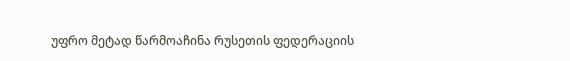უფრო მეტად წარმოაჩინა რუსეთის ფედერაციის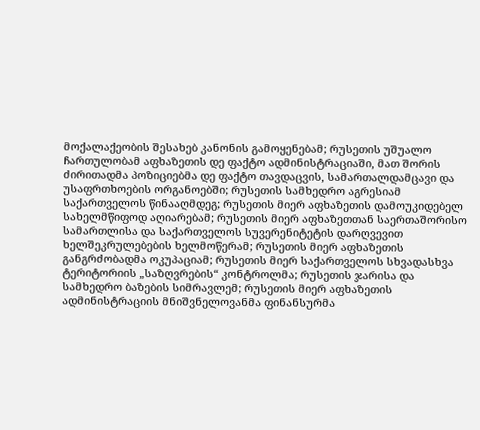მოქალაქეობის შესახებ კანონის გამოყენებამ; რუსეთის უშუალო ჩართულობამ აფხაზეთის დე ფაქტო ადმინისტრაციაში, მათ შორის ძირითადმა პოზიციებმა დე ფაქტო თავდაცვის, სამართალდამცავი და უსაფრთხოების ორგანოებში; რუსეთის სამხედრო აგრესიამ საქართველოს წინააღმდეგ; რუსეთის მიერ აფხაზეთის დამოუკიდებელ სახელმწიფოდ აღიარებამ; რუსეთის მიერ აფხაზეთთან საერთაშორისო სამართლისა და საქართველოს სუვერენიტეტის დარღვევით ხელშეკრულებების ხელმოწერამ; რუსეთის მიერ აფხაზეთის განგრძობადმა ოკუპაციამ; რუსეთის მიერ საქართველოს სხვადასხვა ტერიტორიის „საზღვრების“ კონტროლმა; რუსეთის ჯარისა და სამხედრო ბაზების სიმრავლემ; რუსეთის მიერ აფხაზეთის ადმინისტრაციის მნიშვნელოვანმა ფინანსურმა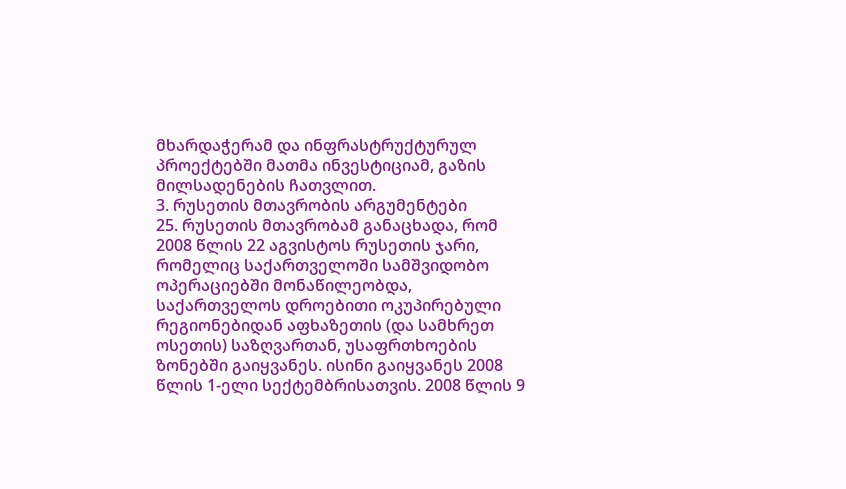მხარდაჭერამ და ინფრასტრუქტურულ პროექტებში მათმა ინვესტიციამ, გაზის მილსადენების ჩათვლით.
3. რუსეთის მთავრობის არგუმენტები
25. რუსეთის მთავრობამ განაცხადა, რომ 2008 წლის 22 აგვისტოს რუსეთის ჯარი, რომელიც საქართველოში სამშვიდობო ოპერაციებში მონაწილეობდა, საქართველოს დროებითი ოკუპირებული რეგიონებიდან აფხაზეთის (და სამხრეთ ოსეთის) საზღვართან, უსაფრთხოების ზონებში გაიყვანეს. ისინი გაიყვანეს 2008 წლის 1-ელი სექტემბრისათვის. 2008 წლის 9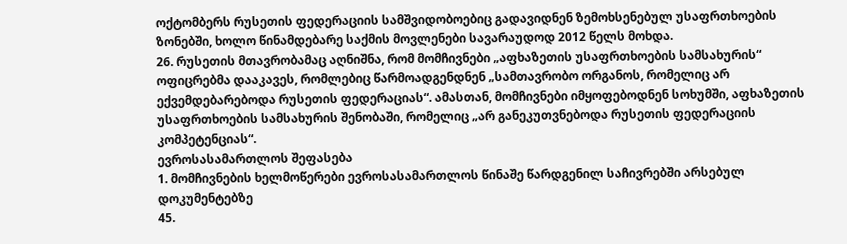ოქტომბერს რუსეთის ფედერაციის სამშვიდობოებიც გადავიდნენ ზემოხსენებულ უსაფრთხოების ზონებში, ხოლო წინამდებარე საქმის მოვლენები სავარაუდოდ 2012 წელს მოხდა.
26. რუსეთის მთავრობამაც აღნიშნა, რომ მომჩივნები „აფხაზეთის უსაფრთხოების სამსახურის“ ოფიცრებმა დააკავეს, რომლებიც წარმოადგენდნენ „სამთავრობო ორგანოს, რომელიც არ ექვემდებარებოდა რუსეთის ფედერაციას“. ამასთან, მომჩივნები იმყოფებოდნენ სოხუმში, აფხაზეთის უსაფრთხოების სამსახურის შენობაში, რომელიც „არ განეკუთვნებოდა რუსეთის ფედერაციის კომპეტენციას“.
ევროსასამართლოს შეფასება
1. მომჩივნების ხელმოწერები ევროსასამართლოს წინაშე წარდგენილ საჩივრებში არსებულ დოკუმენტებზე
45.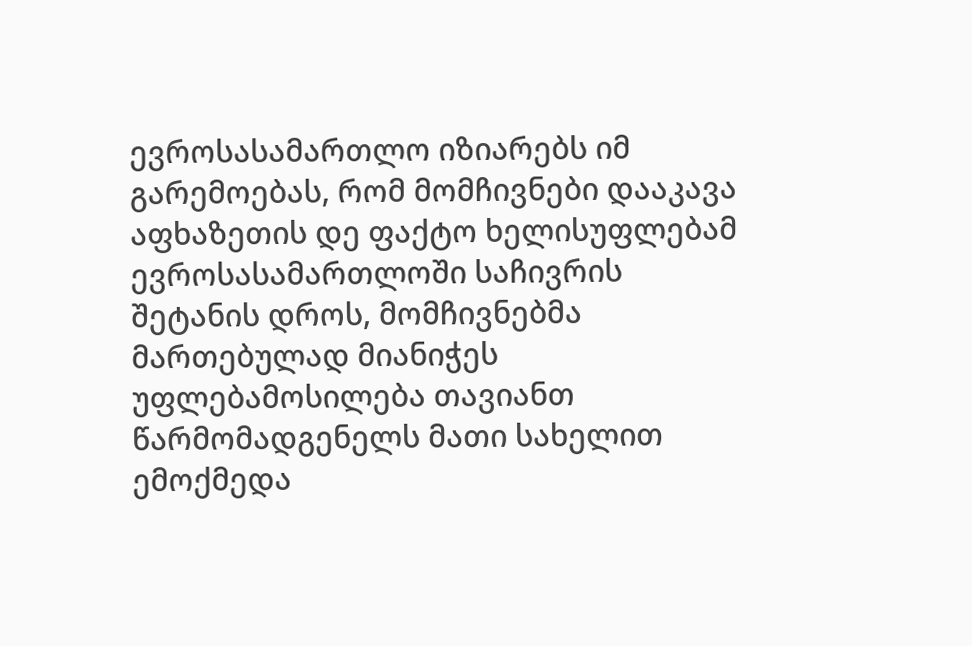ევროსასამართლო იზიარებს იმ გარემოებას, რომ მომჩივნები დააკავა აფხაზეთის დე ფაქტო ხელისუფლებამ ევროსასამართლოში საჩივრის შეტანის დროს, მომჩივნებმა მართებულად მიანიჭეს უფლებამოსილება თავიანთ წარმომადგენელს მათი სახელით ემოქმედა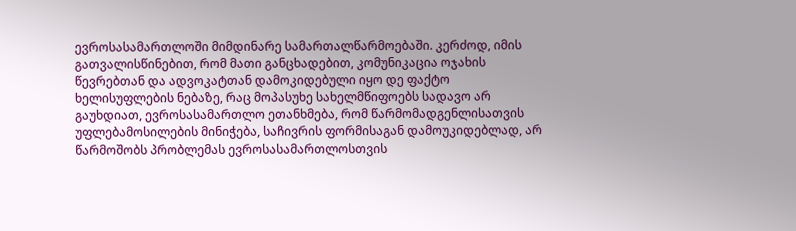ევროსასამართლოში მიმდინარე სამართალწარმოებაში. კერძოდ, იმის გათვალისწინებით, რომ მათი განცხადებით, კომუნიკაცია ოჯახის წევრებთან და ადვოკატთან დამოკიდებული იყო დე ფაქტო ხელისუფლების ნებაზე, რაც მოპასუხე სახელმწიფოებს სადავო არ გაუხდიათ, ევროსასამართლო ეთანხმება, რომ წარმომადგენლისათვის უფლებამოსილების მინიჭება, საჩივრის ფორმისაგან დამოუკიდებლად, არ წარმოშობს პრობლემას ევროსასამართლოსთვის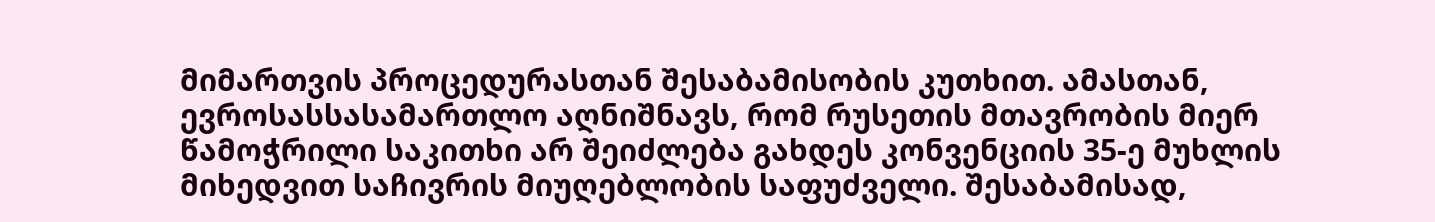მიმართვის პროცედურასთან შესაბამისობის კუთხით. ამასთან, ევროსასსასამართლო აღნიშნავს, რომ რუსეთის მთავრობის მიერ წამოჭრილი საკითხი არ შეიძლება გახდეს კონვენციის 35-ე მუხლის მიხედვით საჩივრის მიუღებლობის საფუძველი. შესაბამისად,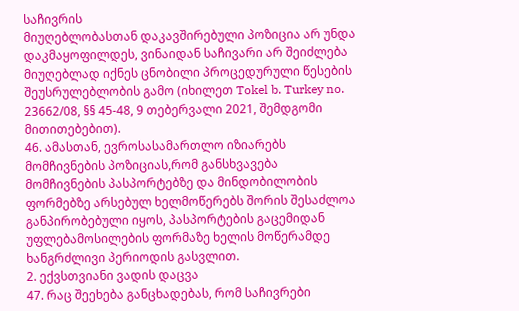საჩივრის
მიუღებლობასთან დაკავშირებული პოზიცია არ უნდა დაკმაყოფილდეს, ვინაიდან საჩივარი არ შეიძლება მიუღებლად იქნეს ცნობილი პროცედურული წესების შეუსრულებლობის გამო (იხილეთ Tokel b. Turkey no. 23662/08, §§ 45-48, 9 თებერვალი 2021, შემდგომი მითითებებით).
46. ამასთან, ევროსასამართლო იზიარებს მომჩივნების პოზიციას,რომ განსხვავება მომჩივნების პასპორტებზე და მინდობილობის ფორმებზე არსებულ ხელმოწერებს შორის შესაძლოა განპირობებული იყოს, პასპორტების გაცემიდან უფლებამოსილების ფორმაზე ხელის მოწერამდე ხანგრძლივი პერიოდის გასვლით.
2. ექვსთვიანი ვადის დაცვა
47. რაც შეეხება განცხადებას, რომ საჩივრები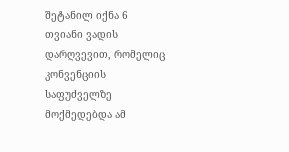შეტანილ იქნა 6 თვიანი ვადის დარღვევით, რომელიც კონვენციის საფუძველზე მოქმედებდა ამ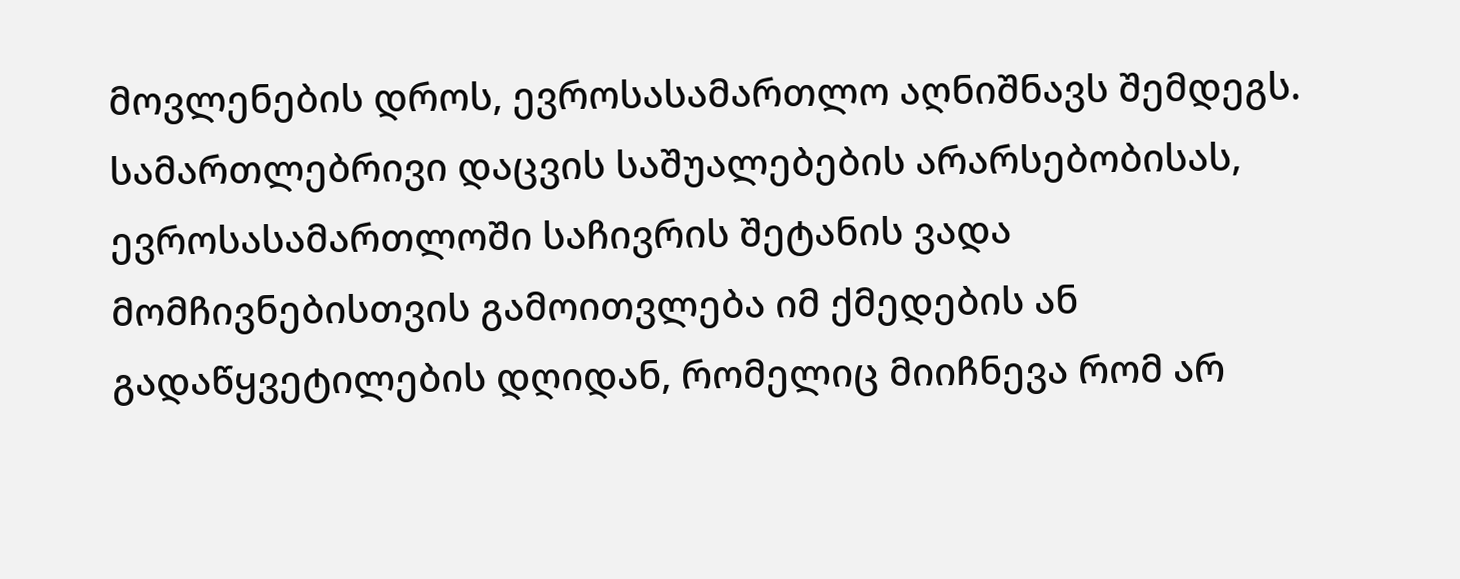მოვლენების დროს, ევროსასამართლო აღნიშნავს შემდეგს. სამართლებრივი დაცვის საშუალებების არარსებობისას, ევროსასამართლოში საჩივრის შეტანის ვადა მომჩივნებისთვის გამოითვლება იმ ქმედების ან გადაწყვეტილების დღიდან, რომელიც მიიჩნევა რომ არ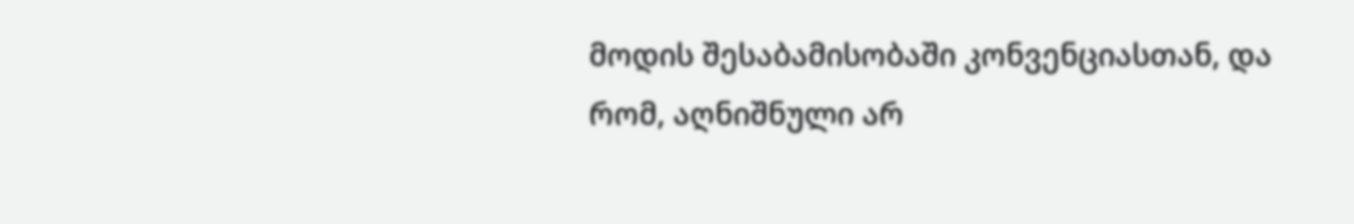მოდის შესაბამისობაში კონვენციასთან, და რომ, აღნიშნული არ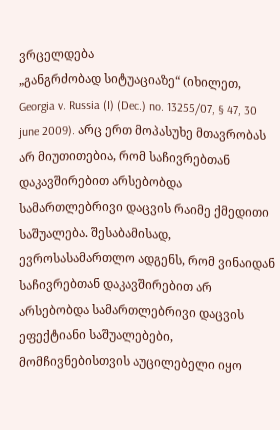ვრცელდება
„განგრძობად სიტუაციაზე“ (იხილეთ, Georgia v. Russia (I) (Dec.) no. 13255/07, § 47, 30 june 2009). არც ერთ მოპასუხე მთავრობას არ მიუთითებია, რომ საჩივრებთან დაკავშირებით არსებობდა სამართლებრივი დაცვის რაიმე ქმედითი საშუალება. შესაბამისად, ევროსასამართლო ადგენს, რომ ვინაიდან საჩივრებთან დაკავშირებით არ არსებობდა სამართლებრივი დაცვის ეფექტიანი საშუალებები, მომჩივნებისთვის აუცილებელი იყო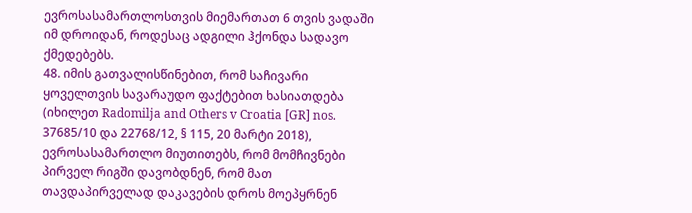ევროსასამართლოსთვის მიემართათ 6 თვის ვადაში იმ დროიდან, როდესაც ადგილი ჰქონდა სადავო ქმედებებს.
48. იმის გათვალისწინებით, რომ საჩივარი ყოველთვის სავარაუდო ფაქტებით ხასიათდება (იხილეთ Radomilja and Others v Croatia [GR] nos. 37685/10 და 22768/12, § 115, 20 მარტი 2018), ევროსასამართლო მიუთითებს, რომ მომჩივნები პირველ რიგში დავობდნენ, რომ მათ თავდაპირველად დაკავების დროს მოეპყრნენ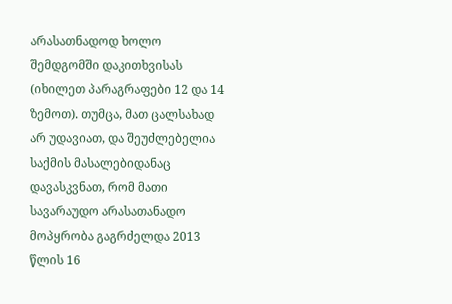არასათნადოდ ხოლო შემდგომში დაკითხვისას (იხილეთ პარაგრაფები 12 და 14 ზემოთ). თუმცა, მათ ცალსახად არ უდავიათ, და შეუძლებელია საქმის მასალებიდანაც დავასკვნათ, რომ მათი სავარაუდო არასათანადო მოპყრობა გაგრძელდა 2013 წლის 16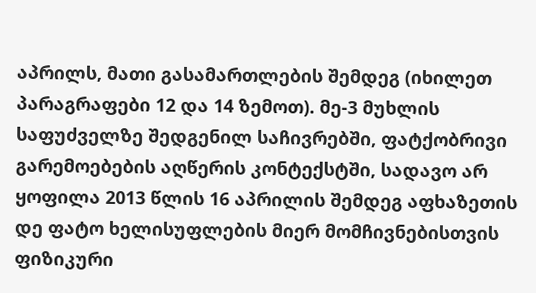აპრილს, მათი გასამართლების შემდეგ (იხილეთ პარაგრაფები 12 და 14 ზემოთ). მე-3 მუხლის საფუძველზე შედგენილ საჩივრებში, ფატქობრივი გარემოებების აღწერის კონტექსტში, სადავო არ ყოფილა 2013 წლის 16 აპრილის შემდეგ აფხაზეთის დე ფატო ხელისუფლების მიერ მომჩივნებისთვის ფიზიკური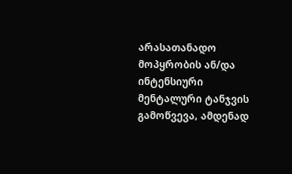არასათანადო მოპყრობის ან/და ინტენსიური მენტალური ტანჯვის გამოწვევა, ამდენად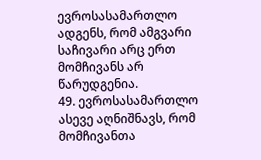ევროსასამართლო ადგენს, რომ ამგვარი საჩივარი არც ერთ მომჩივანს არ წარუდგენია.
49. ევროსასამართლო ასევე აღნიშნავს, რომ მომჩივანთა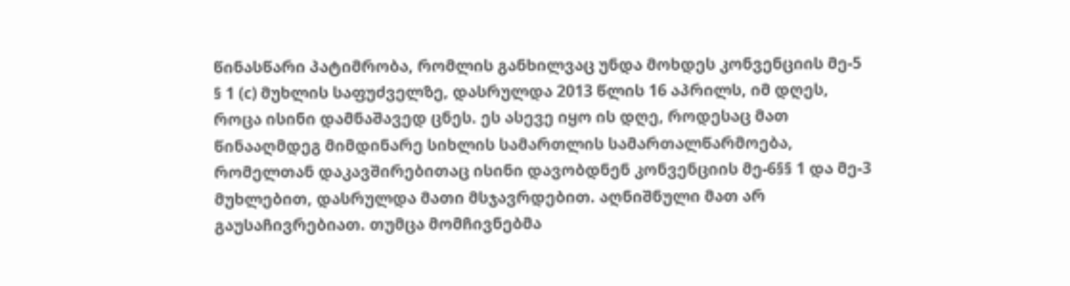წინასწარი პატიმრობა, რომლის განხილვაც უნდა მოხდეს კონვენციის მე-5 § 1 (c) მუხლის საფუძველზე, დასრულდა 2013 წლის 16 აპრილს, იმ დღეს, როცა ისინი დამნაშავედ ცნეს. ეს ასევე იყო ის დღე, როდესაც მათ წინააღმდეგ მიმდინარე სიხლის სამართლის სამართალწარმოება, რომელთან დაკავშირებითაც ისინი დავობდნენ კონვენციის მე-6§§ 1 და მე-3 მუხლებით, დასრულდა მათი მსჯავრდებით. აღნიშნული მათ არ გაუსაჩივრებიათ. თუმცა მომჩივნებმა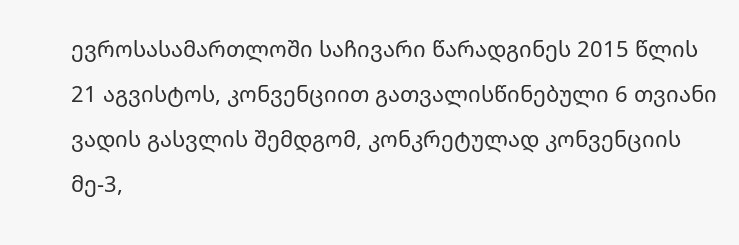ევროსასამართლოში საჩივარი წარადგინეს 2015 წლის 21 აგვისტოს, კონვენციით გათვალისწინებული 6 თვიანი ვადის გასვლის შემდგომ, კონკრეტულად კონვენციის მე-3,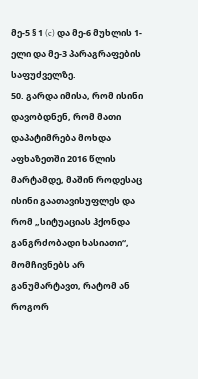მე-5 § 1 (c) და მე-6 მუხლის 1-ელი და მე-3 პარაგრაფების საფუძველზე.
50. გარდა იმისა, რომ ისინი დავობდნენ, რომ მათი დაპატიმრება მოხდა აფხაზეთში 2016 წლის მარტამდე, მაშინ როდესაც ისინი გაათავისუფლეს და რომ „სიტუაციას ჰქონდა განგრძობადი ხასიათი“, მომჩივნებს არ განუმარტავთ, რატომ ან როგორ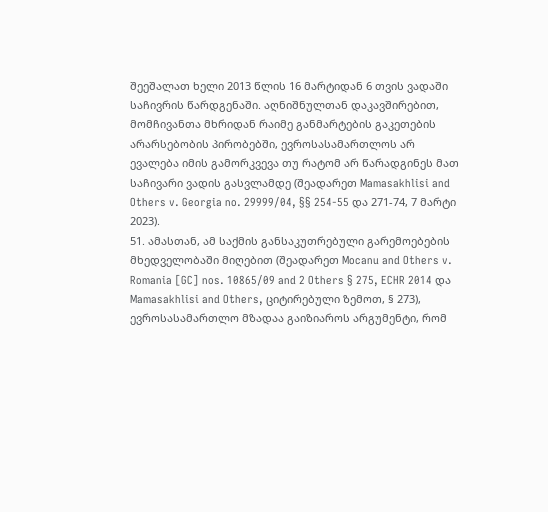შეეშალათ ხელი 2013 წლის 16 მარტიდან 6 თვის ვადაში საჩივრის წარდგენაში. აღნიშნულთან დაკავშირებით, მომჩივანთა მხრიდან რაიმე განმარტების გაკეთების არარსებობის პირობებში, ევროსასამართლოს არ ევალება იმის გამორკვევა თუ რატომ არ წარადგინეს მათ საჩივარი ვადის გასვლამდე (შეადარეთ Mamasakhlisi and Others v. Georgia no. 29999/04, §§ 254-55 და 271-74, 7 მარტი 2023).
51. ამასთან, ამ საქმის განსაკუთრებული გარემოებების მხედველობაში მიღებით (შეადარეთ Mocanu and Others v. Romania [GC] nos. 10865/09 and 2 Others § 275, ECHR 2014 და Mamasakhlisi and Others, ციტირებული ზემოთ, § 273), ევროსასამართლო მზადაა გაიზიაროს არგუმენტი, რომ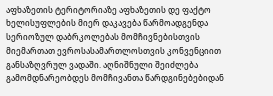აფხაზეთის ტერიტორიაზე აფხაზეთის დე ფაქტო ხელისუფლების მიერ დაკავება წარმოადგენდა სერიოზულ დაბრკოლებას მომჩივნებისთვის მიემართათ ევროსასამართლოსთვის კონვენციით განსაზღვრულ ვადაში. აღნიშნული შეიძლება გამომდნარეობდეს მომჩივანთა წარდგინებებიდან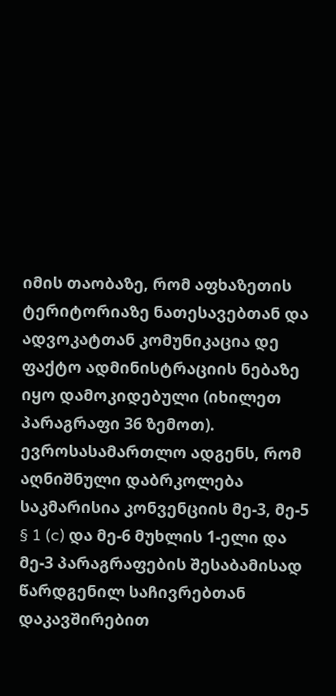იმის თაობაზე, რომ აფხაზეთის ტერიტორიაზე ნათესავებთან და ადვოკატთან კომუნიკაცია დე ფაქტო ადმინისტრაციის ნებაზე იყო დამოკიდებული (იხილეთ პარაგრაფი 36 ზემოთ). ევროსასამართლო ადგენს, რომ აღნიშნული დაბრკოლება საკმარისია კონვენციის მე-3, მე-5 § 1 (c) და მე-6 მუხლის 1-ელი და მე-3 პარაგრაფების შესაბამისად წარდგენილ საჩივრებთან დაკავშირებით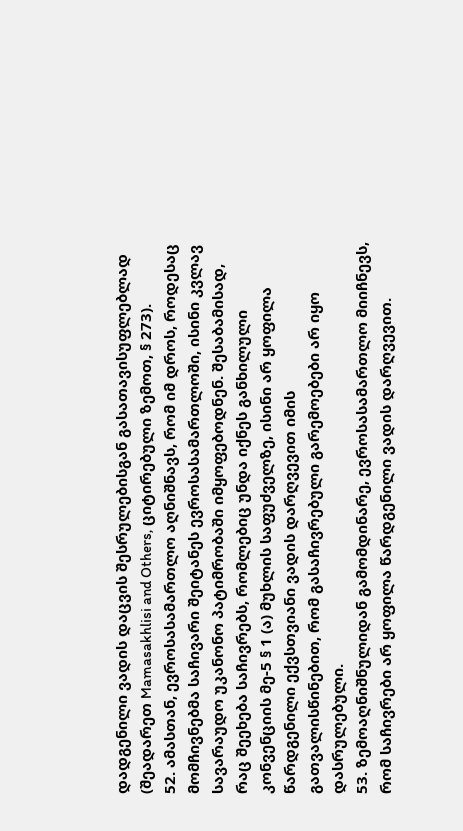დადგენილი ვადის დაცვის შესრულებისგან გასათავისუფლებლად (შეადარეთ Mamasakhlisi and Others, ციტირებული ზემოთ, § 273).
52. ამასთან, ევროსასამართლო აღნიშნავს, რომ იმ დროს, როდესაც მომჩივნებმა საჩივარი შეიტანეს ევროსასამართლოში, ისინი კვლავ სავარაუდო უკანონო პატიმრობაში იმყოფებოდნენ. შესაბამისად, რაც შეეხება საჩივრებს, რომლებიც უნდა იქნეს განხილული კონვენციის მე-5 § 1 (ა) მუხლის საფუძველზე, ისინი არ ყოფილა წარდგენილი ექვსთვიანი ვადის დარღვევით იმის გათვალისწინებით, რომ გასაჩივრებული გარემოებები არ იყო დასრულებული.
53. ზემოაღნიშნულიდან გამომდინარე, ევროსასამართლო მიიჩნევს, რომ საჩივრები არ ყოფილა წარდგენილი ვადის დარღვევით.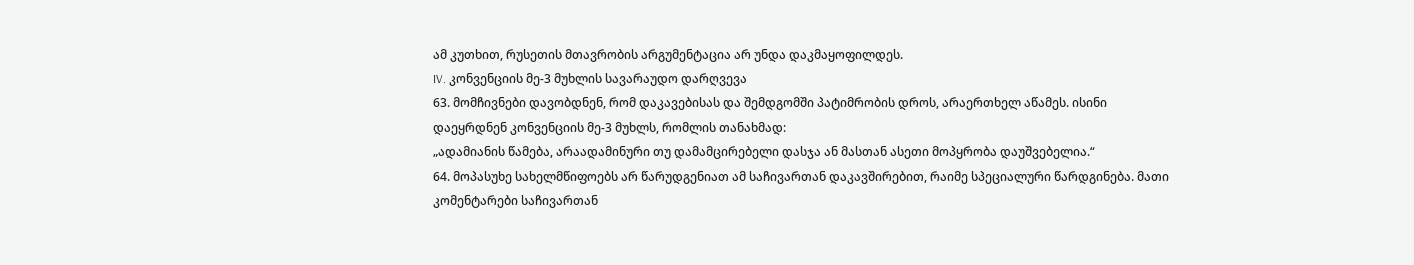ამ კუთხით, რუსეთის მთავრობის არგუმენტაცია არ უნდა დაკმაყოფილდეს.
IV. კონვენციის მე-3 მუხლის სავარაუდო დარღვევა
63. მომჩივნები დავობდნენ, რომ დაკავებისას და შემდგომში პატიმრობის დროს, არაერთხელ აწამეს. ისინი დაეყრდნენ კონვენციის მე-3 მუხლს, რომლის თანახმად:
„ადამიანის წამება, არაადამინური თუ დამამცირებელი დასჯა ან მასთან ასეთი მოპყრობა დაუშვებელია.“
64. მოპასუხე სახელმწიფოებს არ წარუდგენიათ ამ საჩივართან დაკავშირებით, რაიმე სპეციალური წარდგინება. მათი კომენტარები საჩივართან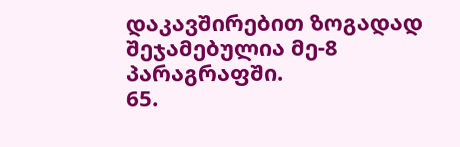დაკავშირებით ზოგადად შეჯამებულია მე-8 პარაგრაფში.
65.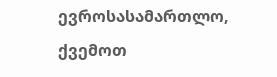ევროსასამართლო, ქვემოთ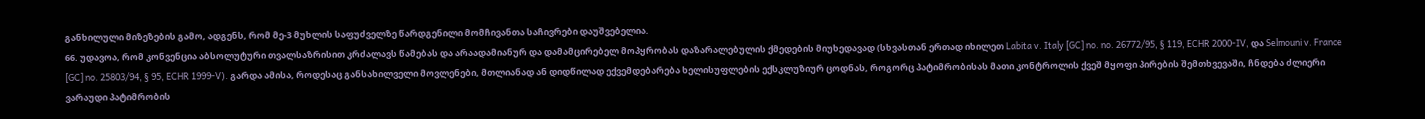განხილული მიზეზების გამო, ადგენს, რომ მე-3 მუხლის საფუძველზე წარდგენილი მომჩივანთა საჩივრები დაუშვებელია.
66. უდავოა, რომ კონვენცია აბსოლუტური თვალსაზრისით კრძალავს წამებას და არაადამიანურ და დამამცირებელ მოპყრობას დაზარალებულის ქმედების მიუხედავად (სხვასთან ერთად იხილეთ Labita v. Italy [GC] no. no. 26772/95, § 119, ECHR 2000-IV, და Selmouni v. France [GC] no. 25803/94, § 95, ECHR 1999-V). გარდა ამისა, როდესაც განსახილველი მოვლენები, მთლიანად ან დიდწილად ექვემდებარება ხელისუფლების ექსკლუზიურ ცოდნას, როგორც პატიმრობისას მათი კონტროლის ქვეშ მყოფი პირების შემთხვევაში, ჩნდება ძლიერი ვარაუდი პატიმრობის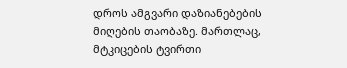დროს ამგვარი დაზიანებების მიღების თაობაზე. მართლაც, მტკიცების ტვირთი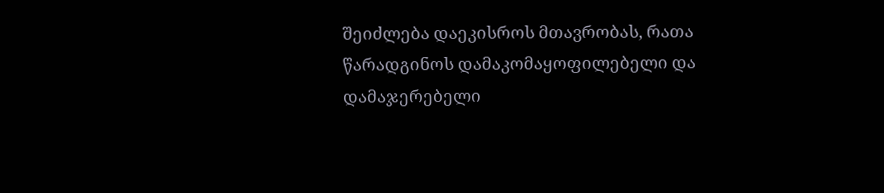შეიძლება დაეკისროს მთავრობას, რათა წარადგინოს დამაკომაყოფილებელი და დამაჯერებელი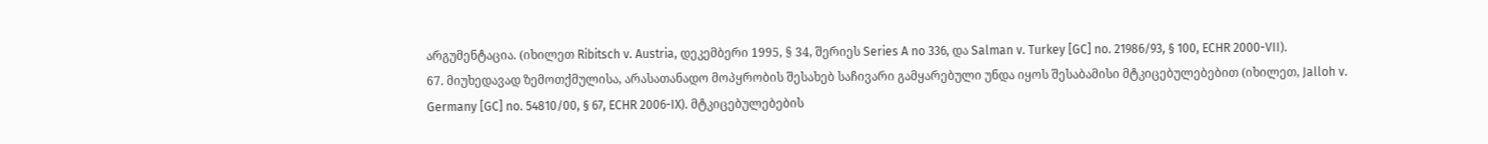არგუმენტაცია. (იხილეთ Ribitsch v. Austria, დეკემბერი 1995, § 34, შერიეს Series A no 336, და Salman v. Turkey [GC] no. 21986/93, § 100, ECHR 2000-VII).
67. მიუხედავად ზემოთქმულისა, არასათანადო მოპყრობის შესახებ საჩივარი გამყარებული უნდა იყოს შესაბამისი მტკიცებულებებით (იხილეთ, Jalloh v. Germany [GC] no. 54810/00, § 67, ECHR 2006-IX). მტკიცებულებების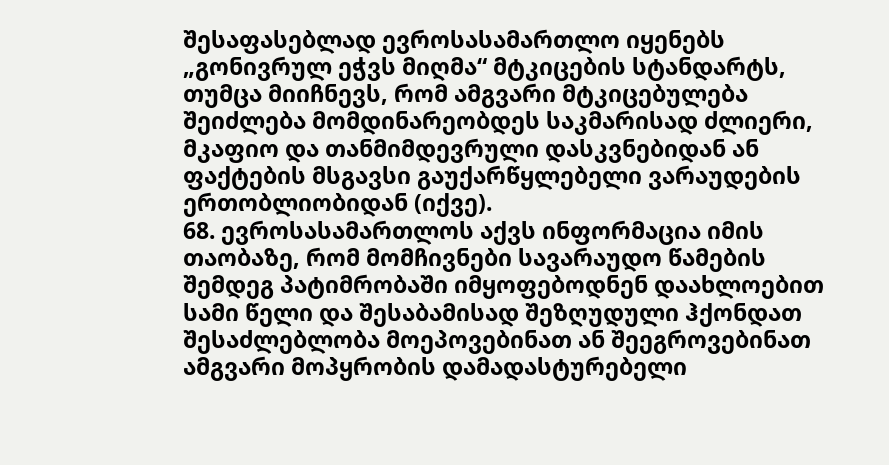შესაფასებლად ევროსასამართლო იყენებს „გონივრულ ეჭვს მიღმა“ მტკიცების სტანდარტს, თუმცა მიიჩნევს, რომ ამგვარი მტკიცებულება შეიძლება მომდინარეობდეს საკმარისად ძლიერი, მკაფიო და თანმიმდევრული დასკვნებიდან ან ფაქტების მსგავსი გაუქარწყლებელი ვარაუდების ერთობლიობიდან (იქვე).
68. ევროსასამართლოს აქვს ინფორმაცია იმის თაობაზე, რომ მომჩივნები სავარაუდო წამების შემდეგ პატიმრობაში იმყოფებოდნენ დაახლოებით სამი წელი და შესაბამისად შეზღუდული ჰქონდათ შესაძლებლობა მოეპოვებინათ ან შეეგროვებინათ ამგვარი მოპყრობის დამადასტურებელი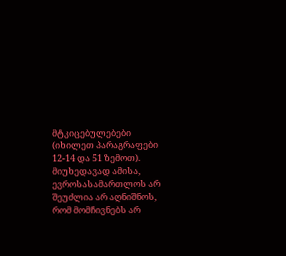მტკიცებულებები (იხილეთ პარაგრაფები 12-14 და 51 ზემოთ). მიუხედავად ამისა, ევროსასამართლოს არ შეუძლია არ აღნიშნოს, რომ მომჩივნებს არ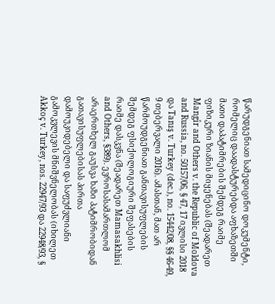წარუდგენიათ სამედიცინო დოკუმენტი, რომელიც დაადასტურებდა აფხაზეთში მათი დაპატიმრების შემდეგ რაიმე ფიზიკური ზიანის მიყენებას (შეადარეთ Mangîr and Others v. the Republic of Moldova and Russia, no. 50157/06, § 47, 17 ივლისი 2018 და Tanış v. Turkey (dec.), no. 15442/08, §§ 46-49, 9 თებერვალი 2016). ამასთან, მათ არ წარმოუდგენიათ განთავისუფლების შემდეგ ფსიქოლოგიური შეფასების რაიმე დასკვნა (შეადარეთ Mamasakhlisi and Others, §389). ევროსასამართლომ არაერთხელ გაუსვა ხაზი პატიმრობიდან გათავისუფლებისას პირთა დამოუკიდებელი და საფუძვლიანი გამოკვლევის მნიშვნელობას (იხილეთ Akkoç v. Turkey, nos. 22947/93 და 22948/93, §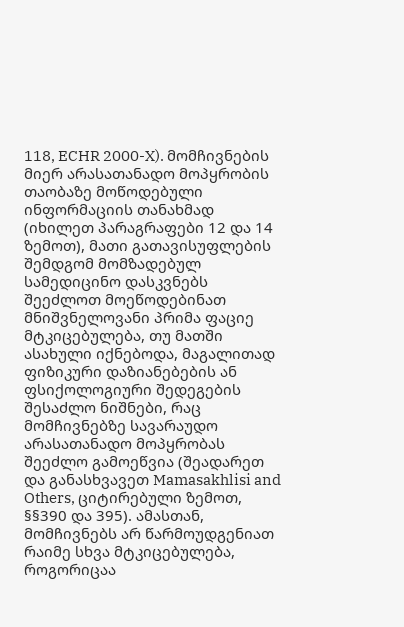118, ECHR 2000-X). მომჩივნების მიერ არასათანადო მოპყრობის თაობაზე მოწოდებული ინფორმაციის თანახმად (იხილეთ პარაგრაფები 12 და 14 ზემოთ), მათი გათავისუფლების შემდგომ მომზადებულ სამედიცინო დასკვნებს შეეძლოთ მოეწოდებინათ მნიშვნელოვანი პრიმა ფაციე მტკიცებულება, თუ მათში ასახული იქნებოდა, მაგალითად ფიზიკური დაზიანებების ან ფსიქოლოგიური შედეგების შესაძლო ნიშნები, რაც მომჩივნებზე სავარაუდო არასათანადო მოპყრობას შეეძლო გამოეწვია (შეადარეთ და განასხვავეთ Mamasakhlisi and Others, ციტირებული ზემოთ, §§390 და 395). ამასთან, მომჩივნებს არ წარმოუდგენიათ რაიმე სხვა მტკიცებულება, როგორიცაა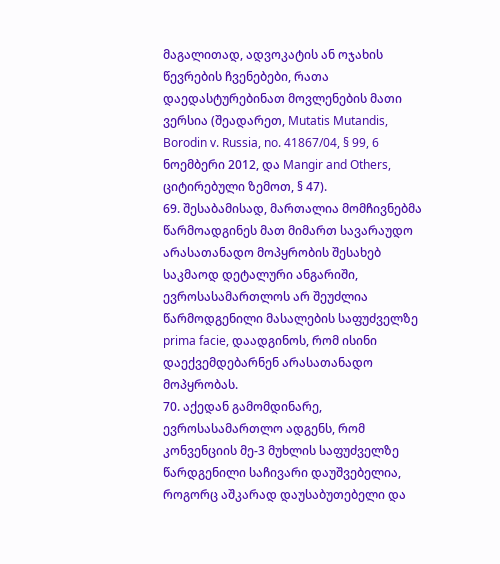მაგალითად, ადვოკატის ან ოჯახის წევრების ჩვენებები, რათა დაედასტურებინათ მოვლენების მათი ვერსია (შეადარეთ, Mutatis Mutandis, Borodin v. Russia, no. 41867/04, § 99, 6 ნოემბერი 2012, და Mangir and Others, ციტირებული ზემოთ, § 47).
69. შესაბამისად, მართალია მომჩივნებმა წარმოადგინეს მათ მიმართ სავარაუდო არასათანადო მოპყრობის შესახებ საკმაოდ დეტალური ანგარიში, ევროსასამართლოს არ შეუძლია წარმოდგენილი მასალების საფუძველზე prima facie, დაადგინოს, რომ ისინი დაექვემდებარნენ არასათანადო მოპყრობას.
70. აქედან გამომდინარე, ევროსასამართლო ადგენს, რომ კონვენციის მე-3 მუხლის საფუძველზე წარდგენილი საჩივარი დაუშვებელია, როგორც აშკარად დაუსაბუთებელი და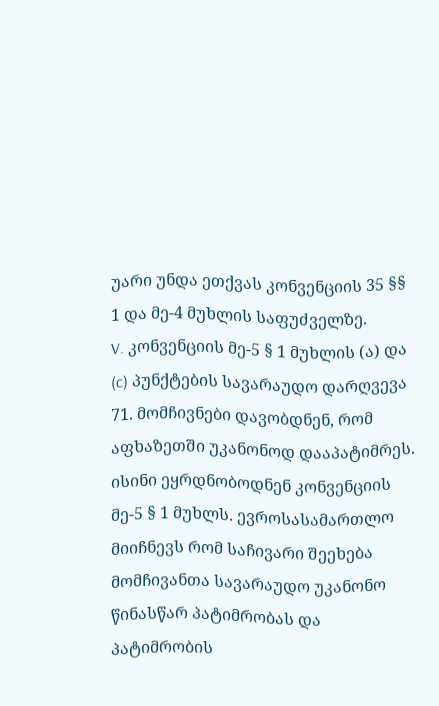უარი უნდა ეთქვას კონვენციის 35 §§ 1 და მე-4 მუხლის საფუძველზე.
V. კონვენციის მე-5 § 1 მუხლის (ა) და (c) პუნქტების სავარაუდო დარღვევა
71. მომჩივნები დავობდნენ, რომ აფხაზეთში უკანონოდ დააპატიმრეს. ისინი ეყრდნობოდნენ კონვენციის მე-5 § 1 მუხლს. ევროსასამართლო მიიჩნევს რომ საჩივარი შეეხება მომჩივანთა სავარაუდო უკანონო წინასწარ პატიმრობას და პატიმრობის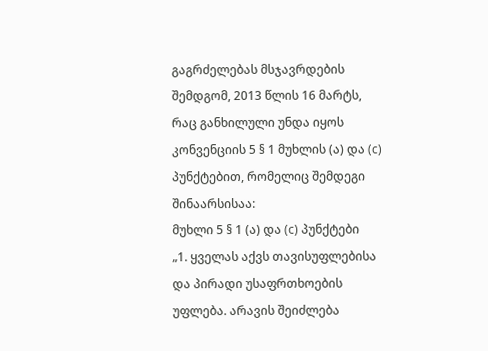გაგრძელებას მსჯავრდების შემდგომ, 2013 წლის 16 მარტს, რაც განხილული უნდა იყოს კონვენციის 5 § 1 მუხლის (ა) და (c) პუნქტებით, რომელიც შემდეგი შინაარსისაა:
მუხლი 5 § 1 (ა) და (c) პუნქტები
„1. ყველას აქვს თავისუფლებისა და პირადი უსაფრთხოების უფლება. არავის შეიძლება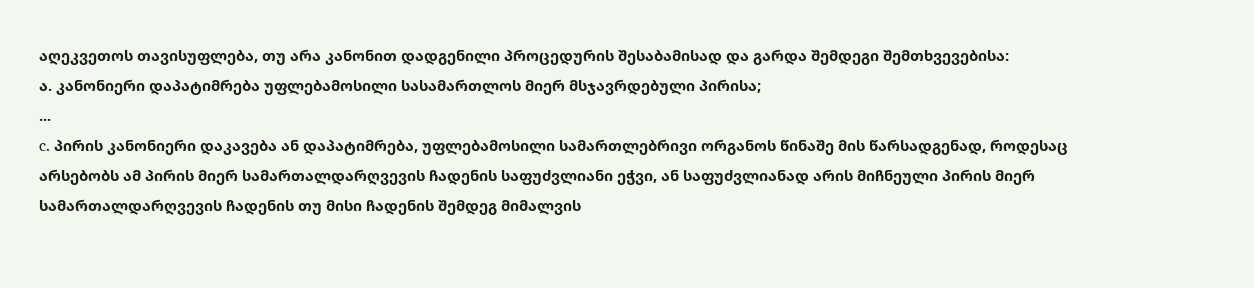აღეკვეთოს თავისუფლება, თუ არა კანონით დადგენილი პროცედურის შესაბამისად და გარდა შემდეგი შემთხვევებისა:
ა. კანონიერი დაპატიმრება უფლებამოსილი სასამართლოს მიერ მსჯავრდებული პირისა;
...
c. პირის კანონიერი დაკავება ან დაპატიმრება, უფლებამოსილი სამართლებრივი ორგანოს წინაშე მის წარსადგენად, როდესაც არსებობს ამ პირის მიერ სამართალდარღვევის ჩადენის საფუძვლიანი ეჭვი, ან საფუძვლიანად არის მიჩნეული პირის მიერ სამართალდარღვევის ჩადენის თუ მისი ჩადენის შემდეგ მიმალვის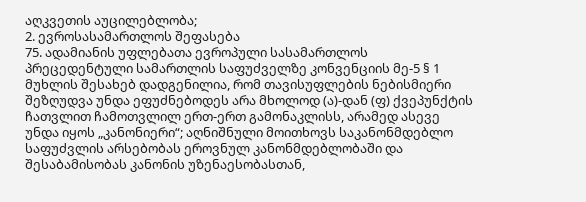აღკვეთის აუცილებლობა;
2. ევროსასამართლოს შეფასება
75. ადამიანის უფლებათა ევროპული სასამართლოს პრეცედენტული სამართლის საფუძველზე კონვენციის მე-5 § 1 მუხლის შესახებ დადგენილია, რომ თავისუფლების ნებისმიერი შეზღუდვა უნდა ეფუძნებოდეს არა მხოლოდ (ა)-დან (ფ) ქვეპუნქტის ჩათვლით ჩამოთვლილ ერთ-ერთ გამონაკლისს, არამედ ასევე უნდა იყოს „კანონიერი“; აღნიშნული მოითხოვს საკანონმდებლო საფუძვლის არსებობას ეროვნულ კანონმდებლობაში და შესაბამისობას კანონის უზენაესობასთან,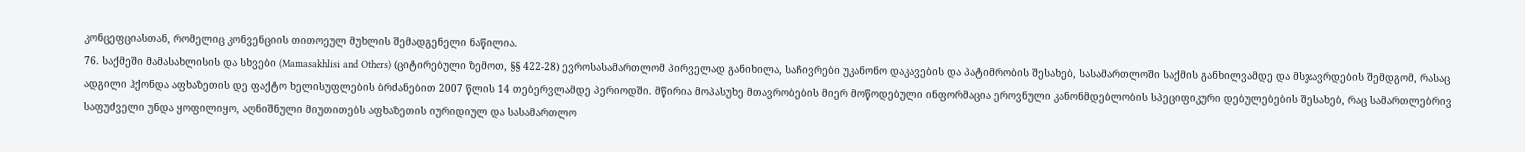კონცეფციასთან, რომელიც კონვენციის თითოეულ მუხლის შემადგენელი ნაწილია.
76. საქმეში მამასახლისის და სხვები (Mamasakhlisi and Others) (ციტირებული ზემოთ, §§ 422-28) ევროსასამართლომ პირველად განიხილა, საჩივრები უკანონო დაკავების და პატიმრობის შესახებ, სასამართლოში საქმის განხილვამდე და მსჯავრდების შემდგომ, რასაც ადგილი ჰქონდა აფხაზეთის დე ფაქტო ხელისუფლების ბრძანებით 2007 წლის 14 თებერვლამდე პერიოდში. მწირია მოპასუხე მთავრობების მიერ მოწოდებული ინფორმაცია ეროვნული კანონმდებლობის სპეციფიკური დებულებების შესახებ, რაც სამართლებრივ საფუძველი უნდა ყოფილიყო, აღნიშნული მიუთითებს აფხაზეთის იურიდიულ და სასამართლო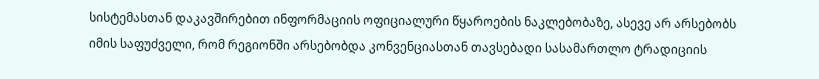სისტემასთან დაკავშირებით ინფორმაციის ოფიციალური წყაროების ნაკლებობაზე, ასევე არ არსებობს იმის საფუძველი, რომ რეგიონში არსებობდა კონვენციასთან თავსებადი სასამართლო ტრადიციის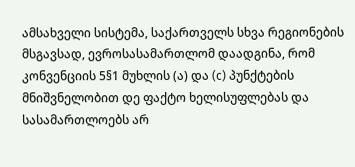ამსახველი სისტემა, საქართველს სხვა რეგიონების მსგავსად, ევროსასამართლომ დაადგინა, რომ კონვენციის 5§1 მუხლის (ა) და (c) პუნქტების მნიშვნელობით დე ფაქტო ხელისუფლებას და სასამართლოებს არ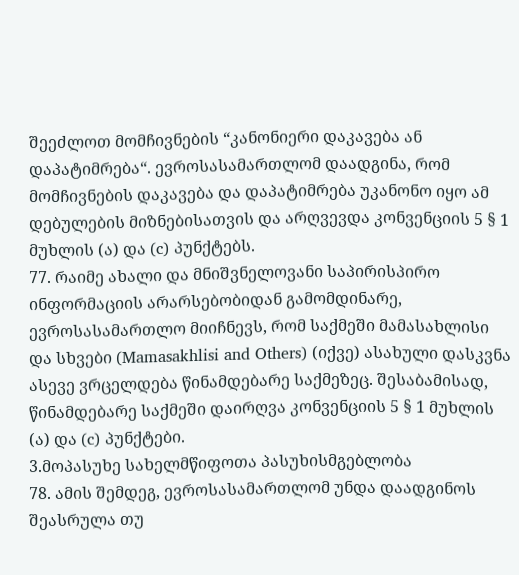შეეძლოთ მომჩივნების “კანონიერი დაკავება ან დაპატიმრება“. ევროსასამართლომ დაადგინა, რომ მომჩივნების დაკავება და დაპატიმრება უკანონო იყო ამ დებულების მიზნებისათვის და არღვევდა კონვენციის 5 § 1 მუხლის (ა) და (c) პუნქტებს.
77. რაიმე ახალი და მნიშვნელოვანი საპირისპირო ინფორმაციის არარსებობიდან გამომდინარე, ევროსასამართლო მიიჩნევს, რომ საქმეში მამასახლისი და სხვები (Mamasakhlisi and Others) (იქვე) ასახული დასკვნა ასევე ვრცელდება წინამდებარე საქმეზეც. შესაბამისად, წინამდებარე საქმეში დაირღვა კონვენციის 5 § 1 მუხლის (ა) და (c) პუნქტები.
3.მოპასუხე სახელმწიფოთა პასუხისმგებლობა
78. ამის შემდეგ, ევროსასამართლომ უნდა დაადგინოს შეასრულა თუ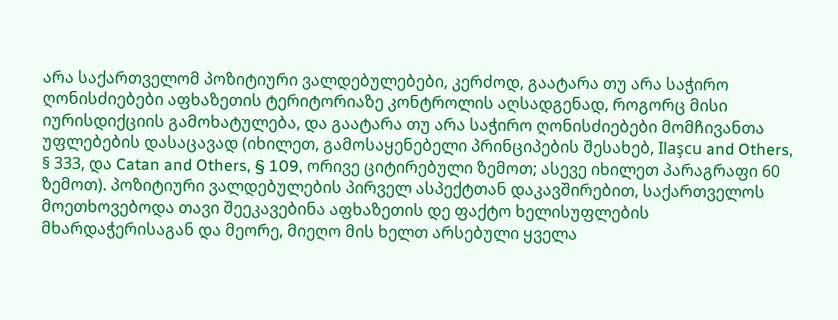არა საქართველომ პოზიტიური ვალდებულებები, კერძოდ, გაატარა თუ არა საჭირო ღონისძიებები აფხაზეთის ტერიტორიაზე კონტროლის აღსადგენად, როგორც მისი იურისდიქციის გამოხატულება, და გაატარა თუ არა საჭირო ღონისძიებები მომჩივანთა უფლებების დასაცავად (იხილეთ, გამოსაყენებელი პრინციპების შესახებ, Ilaşcu and Others, § 333, და Catan and Others, § 109, ორივე ციტირებული ზემოთ; ასევე იხილეთ პარაგრაფი 60 ზემოთ). პოზიტიური ვალდებულების პირველ ასპექტთან დაკავშირებით, საქართველოს მოეთხოვებოდა თავი შეეკავებინა აფხაზეთის დე ფაქტო ხელისუფლების მხარდაჭერისაგან და მეორე, მიეღო მის ხელთ არსებული ყველა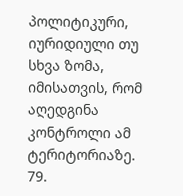პოლიტიკური, იურიდიული თუ სხვა ზომა, იმისათვის, რომ აღედგინა კონტროლი ამ ტერიტორიაზე.
79.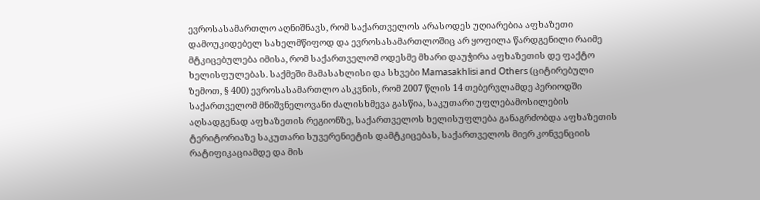ევროსასამართლო აღნიშნავს, რომ საქართველოს არასოდეს უღიარებია აფხაზეთი დამოუკიდებელ სახელმწიფოდ და ევროსასამართლოშიც არ ყოფილა წარდგენილი რაიმე მტკიცებულება იმისა, რომ საქართველომ ოდესმე მხარი დაუჭირა აფხაზეთის დე ფაქტო ხელისფულებას. საქმეში მამასახლისი და სხვები Mamasakhlisi and Others (ციტირებული ზემოთ, § 400) ევროსასამართლო ასკვნის, რომ 2007 წლის 14 თებერვლამდე პერიოდში საქართველომ მნიშვნელოვანი ძალისხმევა გასწია, საკუთარი უფლებამოსილების აღსადგენად აფხაზეთის რეგიონზე, საქართველოს ხელისუფლება განაგრძობდა აფხაზეთის ტერიტორიაზე საკუთარი სუვერენიეტის დამტკიცებას, საქართველოს მიერ კონვენციის რატიფიკაციამდე და მის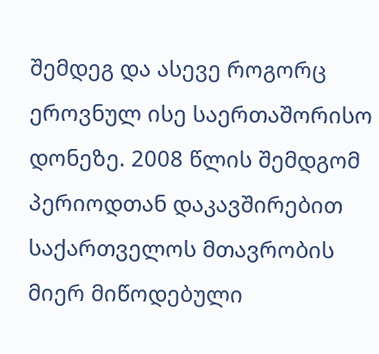შემდეგ და ასევე როგორც ეროვნულ ისე საერთაშორისო დონეზე. 2008 წლის შემდგომ პერიოდთან დაკავშირებით საქართველოს მთავრობის მიერ მიწოდებული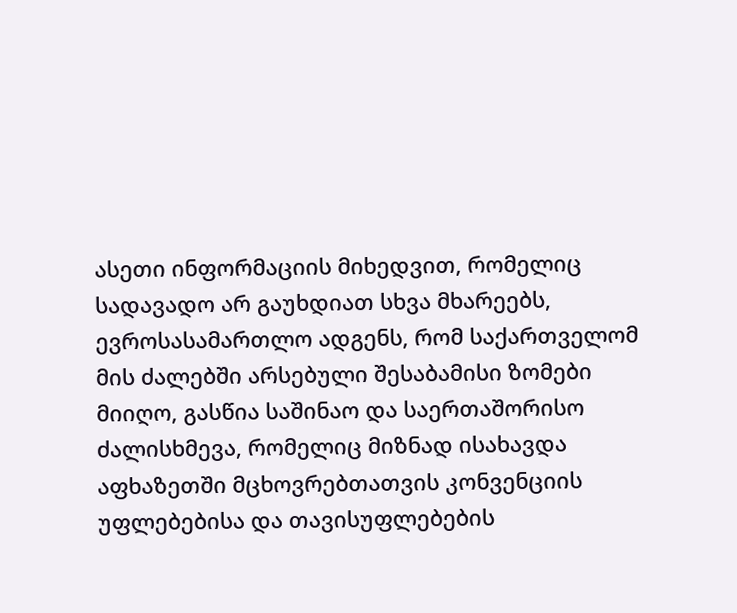ასეთი ინფორმაციის მიხედვით, რომელიც სადავადო არ გაუხდიათ სხვა მხარეებს, ევროსასამართლო ადგენს, რომ საქართველომ მის ძალებში არსებული შესაბამისი ზომები მიიღო, გასწია საშინაო და საერთაშორისო ძალისხმევა, რომელიც მიზნად ისახავდა აფხაზეთში მცხოვრებთათვის კონვენციის უფლებებისა და თავისუფლებების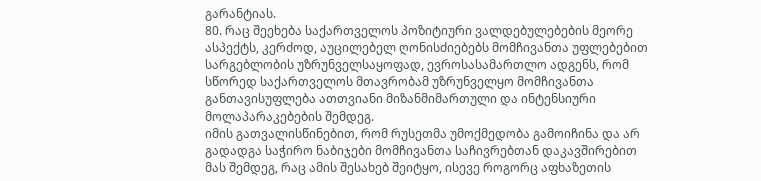გარანტიას.
80. რაც შეეხება საქართველოს პოზიტიური ვალდებულებების მეორე ასპექტს, კერძოდ, აუცილებელ ღონისძიებებს მომჩივანთა უფლებებით სარგებლობის უზრუნველსაყოფად, ევროსასამართლო ადგენს, რომ სწორედ საქართველოს მთავრობამ უზრუნველყო მომჩივანთა განთავისუფლება ათთვიანი მიზანმიმართული და ინტენსიური მოლაპარაკებების შემდეგ.
იმის გათვალისწინებით, რომ რუსეთმა უმოქმედობა გამოიჩინა და არ გადადგა საჭირო ნაბიჯები მომჩივანთა საჩივრებთან დაკავშირებით მას შემდეგ, რაც ამის შესახებ შეიტყო, ისევე როგორც აფხაზეთის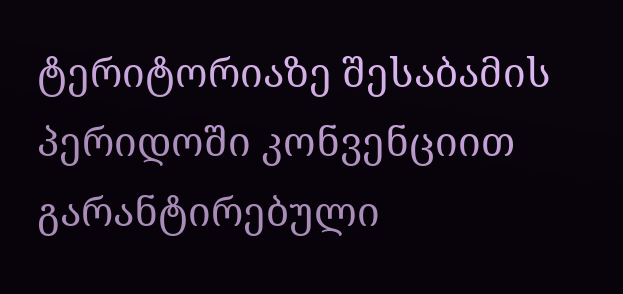ტერიტორიაზე შესაბამის პერიდოში კონვენციით გარანტირებული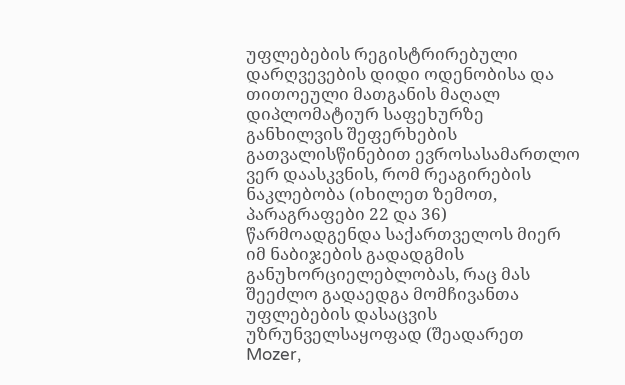უფლებების რეგისტრირებული დარღვევების დიდი ოდენობისა და თითოეული მათგანის მაღალ დიპლომატიურ საფეხურზე განხილვის შეფერხების
გათვალისწინებით ევროსასამართლო ვერ დაასკვნის, რომ რეაგირების ნაკლებობა (იხილეთ ზემოთ, პარაგრაფები 22 და 36) წარმოადგენდა საქართველოს მიერ იმ ნაბიჯების გადადგმის განუხორციელებლობას, რაც მას შეეძლო გადაედგა მომჩივანთა უფლებების დასაცვის უზრუნველსაყოფად (შეადარეთ Mozer,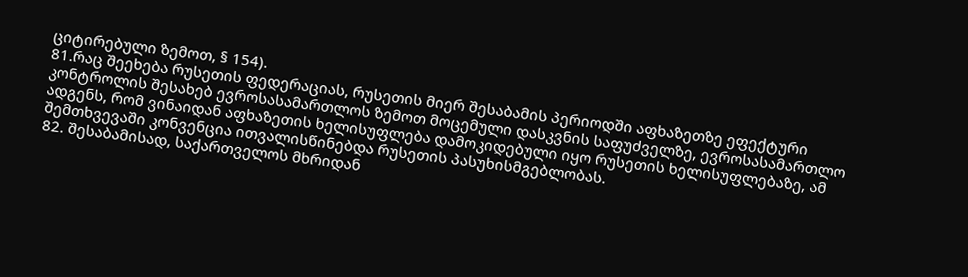ციტირებული ზემოთ, § 154).
81.რაც შეეხება რუსეთის ფედერაციას, რუსეთის მიერ შესაბამის პერიოდში აფხაზეთზე ეფექტური კონტროლის შესახებ ევროსასამართლოს ზემოთ მოცემული დასკვნის საფუძველზე, ევროსასამართლო ადგენს, რომ ვინაიდან აფხაზეთის ხელისუფლება დამოკიდებული იყო რუსეთის ხელისუფლებაზე, ამ შემთხვევაში კონვენცია ითვალისწინებდა რუსეთის პასუხისმგებლობას.
82. შესაბამისად, საქართველოს მხრიდან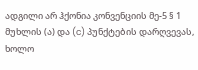ადგილი არ ჰქონია კონვენციის მე-5 § 1 მუხლის (ა) და (c) პუნქტების დარღვევას, ხოლო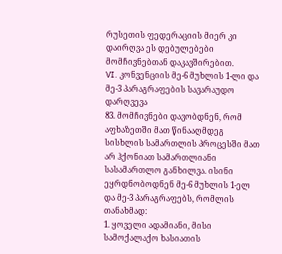რუსეთის ფედერაციის მიერ კი დაირღვა ეს დებულებები მომჩივნებთან დაკავშირებით.
VI. კონვენციის მე-6 მუხლის 1-ლი და მე-3 პარაგრაფების სავარაუდო დარღვევა
83. მომჩივნები დავობდნენ, რომ აფხაზეთში მათ წინააღმდეგ სისხლის სამართლის პროცესში მათ არ ჰქონიათ სამართლიანი სასამართლო განხილვა. ისინი ეყრდნობოდნენ მე-6 მუხლის 1-ელ და მე-3 პარაგრაფებს, რომლის თანახმად:
1. ყოველი ადამიანი, მისი სამოქალაქო ხასიათის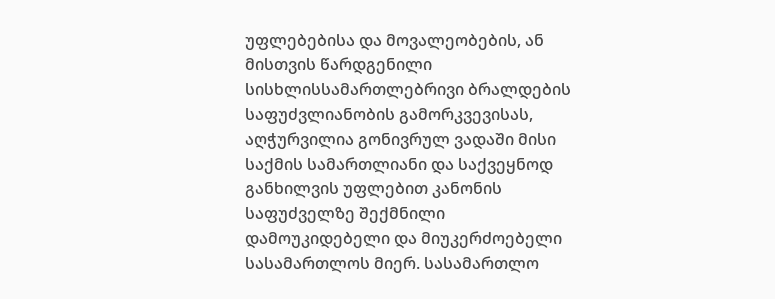უფლებებისა და მოვალეობების, ან მისთვის წარდგენილი სისხლისსამართლებრივი ბრალდების საფუძვლიანობის გამორკვევისას, აღჭურვილია გონივრულ ვადაში მისი საქმის სამართლიანი და საქვეყნოდ განხილვის უფლებით კანონის საფუძველზე შექმნილი დამოუკიდებელი და მიუკერძოებელი სასამართლოს მიერ. სასამართლო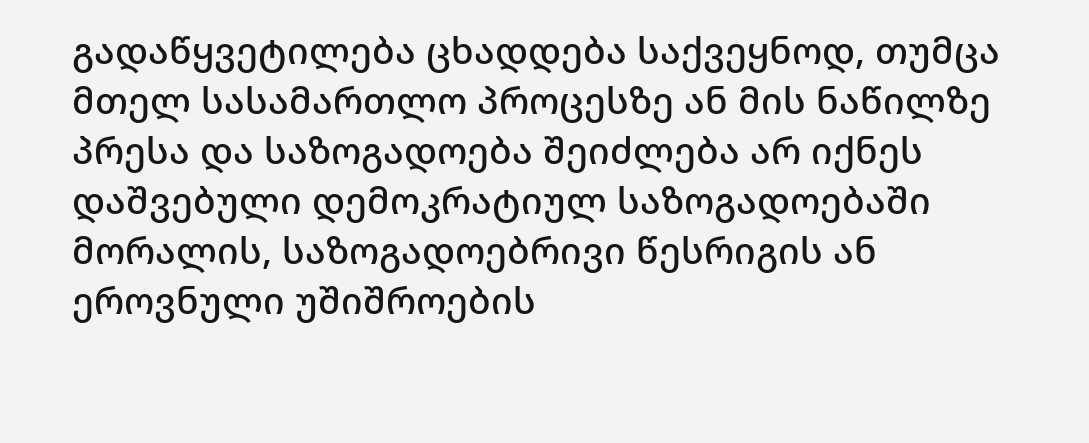გადაწყვეტილება ცხადდება საქვეყნოდ, თუმცა მთელ სასამართლო პროცესზე ან მის ნაწილზე პრესა და საზოგადოება შეიძლება არ იქნეს დაშვებული დემოკრატიულ საზოგადოებაში მორალის, საზოგადოებრივი წესრიგის ან ეროვნული უშიშროების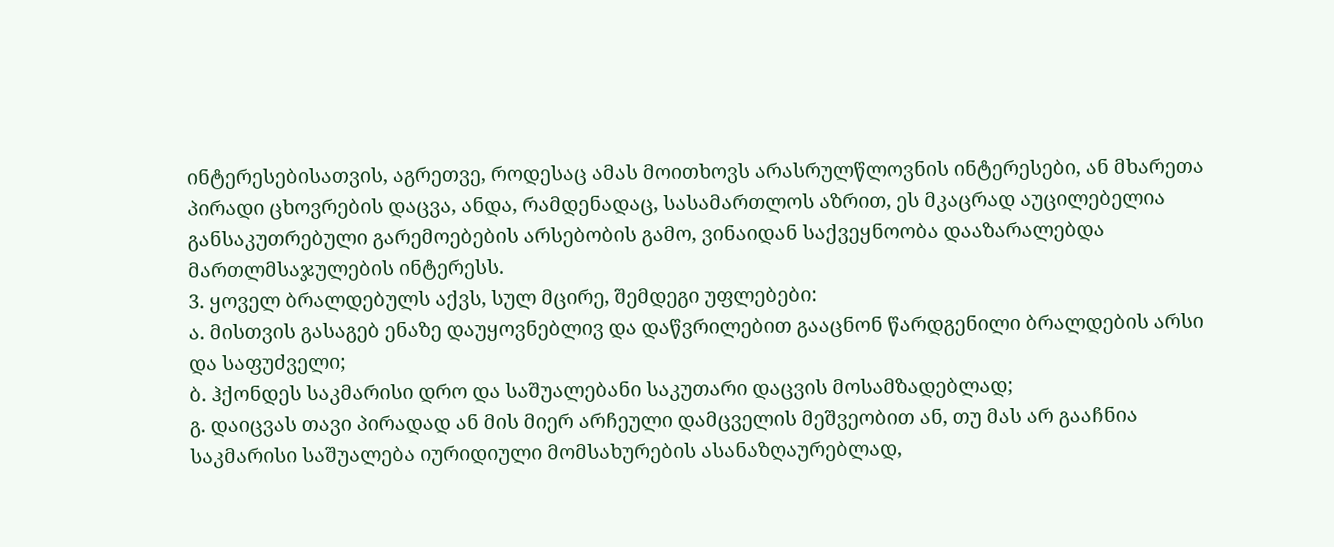ინტერესებისათვის, აგრეთვე, როდესაც ამას მოითხოვს არასრულწლოვნის ინტერესები, ან მხარეთა პირადი ცხოვრების დაცვა, ანდა, რამდენადაც, სასამართლოს აზრით, ეს მკაცრად აუცილებელია განსაკუთრებული გარემოებების არსებობის გამო, ვინაიდან საქვეყნოობა დააზარალებდა მართლმსაჯულების ინტერესს.
3. ყოველ ბრალდებულს აქვს, სულ მცირე, შემდეგი უფლებები:
ა. მისთვის გასაგებ ენაზე დაუყოვნებლივ და დაწვრილებით გააცნონ წარდგენილი ბრალდების არსი და საფუძველი;
ბ. ჰქონდეს საკმარისი დრო და საშუალებანი საკუთარი დაცვის მოსამზადებლად;
გ. დაიცვას თავი პირადად ან მის მიერ არჩეული დამცველის მეშვეობით ან, თუ მას არ გააჩნია საკმარისი საშუალება იურიდიული მომსახურების ასანაზღაურებლად,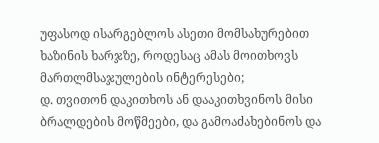უფასოდ ისარგებლოს ასეთი მომსახურებით ხაზინის ხარჯზე, როდესაც ამას მოითხოვს მართლმსაჯულების ინტერესები;
დ. თვითონ დაკითხოს ან დააკითხვინოს მისი ბრალდების მოწმეები, და გამოაძახებინოს და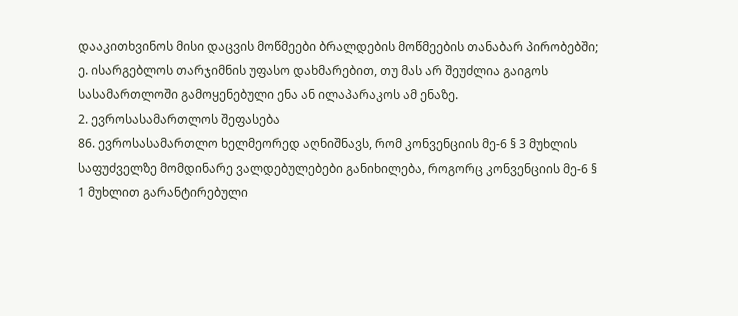დააკითხვინოს მისი დაცვის მოწმეები ბრალდების მოწმეების თანაბარ პირობებში;
ე. ისარგებლოს თარჯიმნის უფასო დახმარებით, თუ მას არ შეუძლია გაიგოს სასამართლოში გამოყენებული ენა ან ილაპარაკოს ამ ენაზე.
2. ევროსასამართლოს შეფასება
86. ევროსასამართლო ხელმეორედ აღნიშნავს, რომ კონვენციის მე-6 § 3 მუხლის საფუძველზე მომდინარე ვალდებულებები განიხილება, როგორც კონვენციის მე-6 § 1 მუხლით გარანტირებული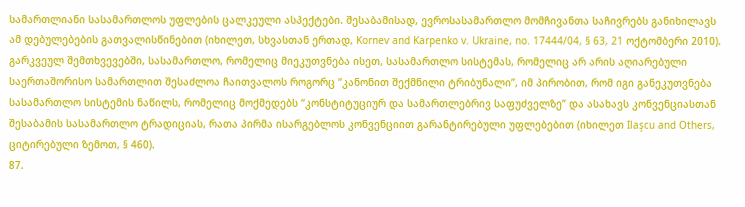სამართლიანი სასამართლოს უფლების ცალკეული ასპექტები. შესაბამისად, ევროსასამართლო მომჩივანთა საჩივრებს განიხილავს ამ დებულებების გათვალისწინებით (იხილეთ, სხვასთან ერთად, Kornev and Karpenko v. Ukraine, no. 17444/04, § 63, 21 ოქტომბერი 2010). გარკვეულ შემთხვევებში, სასამართლო, რომელიც მიეკუთვნება ისეთ, სასამართლო სისტემას, რომელიც არ არის აღიარებული საერთაშორისო სამართლით შესაძლოა ჩაითვალოს როგორც “კანონით შექმნილი ტრიბუნალი”, იმ პირობით, რომ იგი განეკუთვნება სასამართლო სისტემის ნაწილს, რომელიც მოქმედებს “კონსტიტუციურ და სამართლებრივ საფუძველზე” და ასახავს კონვენციასთან შესაბამის სასამართლო ტრადიციას, რათა პირმა ისარგებლოს კონვენციით გარანტირებული უფლებებით (იხილეთ Ilaşcu and Others, ციტირებული ზემოთ, § 460).
87.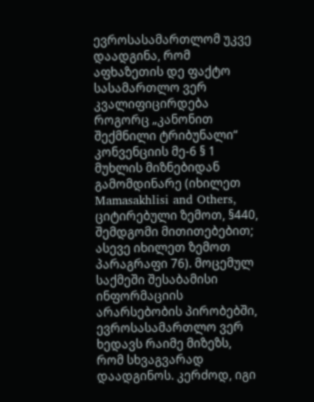ევროსასამართლომ უკვე დაადგინა, რომ აფხაზეთის დე ფაქტო სასამართლო ვერ კვალიფიცირდება როგორც „კანონით შექმნილი ტრიბუნალი“ კონვენციის მე-6 § 1 მუხლის მიზნებიდან გამომდინარე (იხილეთ Mamasakhlisi and Others, ციტირებული ზემოთ, §440, შემდგომი მითითებებით; ასევე იხილეთ ზემოთ პარაგრაფი 76). მოცემულ საქმეში შესაბამისი ინფორმაციის არარსებობის პირობებში, ევროსასამართლო ვერ ხედავს რაიმე მიზეზს, რომ სხვაგვარად დაადგინოს. კერძოდ, იგი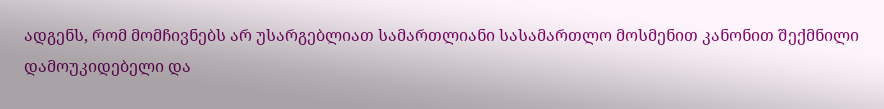ადგენს, რომ მომჩივნებს არ უსარგებლიათ სამართლიანი სასამართლო მოსმენით კანონით შექმნილი დამოუკიდებელი და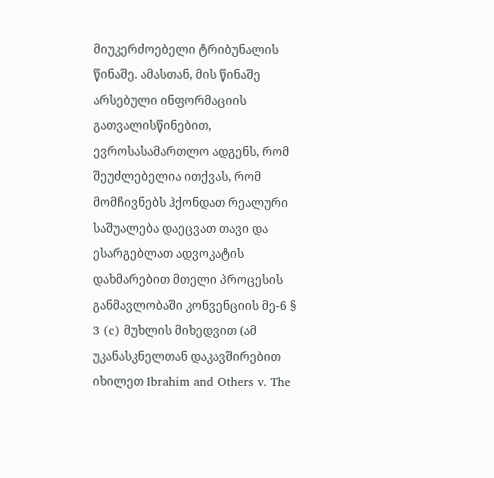მიუკერძოებელი ტრიბუნალის წინაშე. ამასთან, მის წინაშე არსებული ინფორმაციის გათვალისწინებით, ევროსასამართლო ადგენს, რომ შეუძლებელია ითქვას, რომ მომჩივნებს ჰქონდათ რეალური საშუალება დაეცვათ თავი და ესარგებლათ ადვოკატის დახმარებით მთელი პროცესის განმავლობაში კონვენციის მე-6 § 3 (c) მუხლის მიხედვით (ამ უკანასკნელთან დაკავშირებით იხილეთ Ibrahim and Others v. The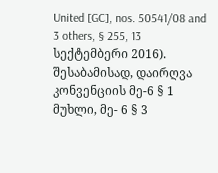United [GC], nos. 50541/08 and 3 others, § 255, 13 სექტემბერი 2016). შესაბამისად, დაირღვა კონვენციის მე-6 § 1 მუხლი, მე- 6 § 3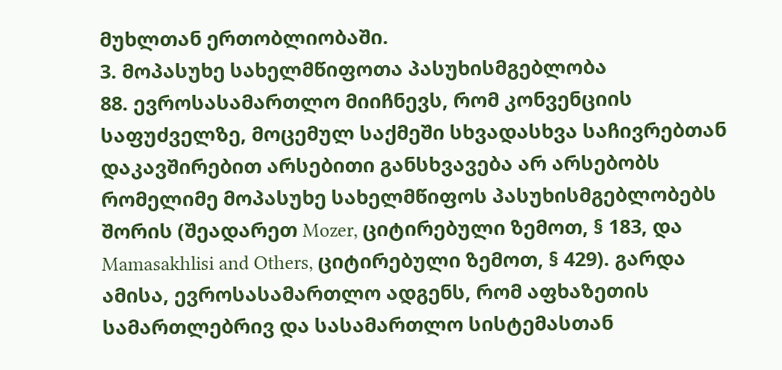მუხლთან ერთობლიობაში.
3. მოპასუხე სახელმწიფოთა პასუხისმგებლობა
88. ევროსასამართლო მიიჩნევს, რომ კონვენციის საფუძველზე, მოცემულ საქმეში სხვადასხვა საჩივრებთან დაკავშირებით არსებითი განსხვავება არ არსებობს რომელიმე მოპასუხე სახელმწიფოს პასუხისმგებლობებს შორის (შეადარეთ Mozer, ციტირებული ზემოთ, § 183, და Mamasakhlisi and Others, ციტირებული ზემოთ, § 429). გარდა ამისა, ევროსასამართლო ადგენს, რომ აფხაზეთის სამართლებრივ და სასამართლო სისტემასთან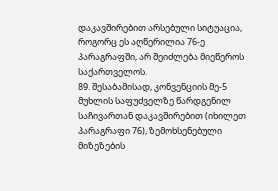დაკავშირებით არსებული სიტუაცია, როგორც ეს აღწერილია 76-ე პარაგრაფში, არ შეიძლება მიეწეროს საქართველოს.
89. შესაბამისად, კონვენციის მე-5 მუხლის საფუძველზე წარდგენილ საჩივართან დაკავშირებით (იხილეთ პარაგრაფი 76), ზემოხსენებული მიზეზების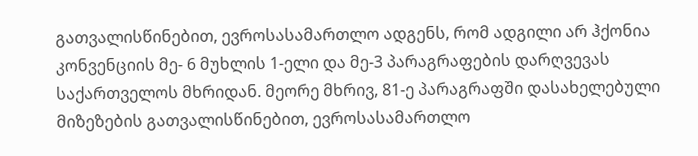გათვალისწინებით, ევროსასამართლო ადგენს, რომ ადგილი არ ჰქონია კონვენციის მე- 6 მუხლის 1-ელი და მე-3 პარაგრაფების დარღვევას საქართველოს მხრიდან. მეორე მხრივ, 81-ე პარაგრაფში დასახელებული მიზეზების გათვალისწინებით, ევროსასამართლო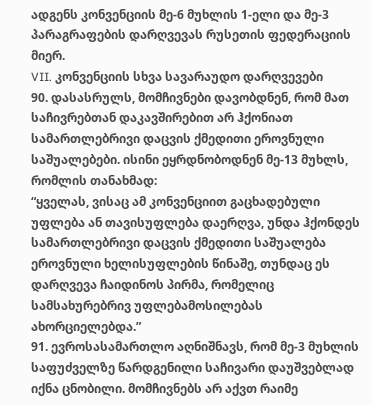ადგენს კონვენციის მე-6 მუხლის 1-ელი და მე-3 პარაგრაფების დარღვევას რუსეთის ფედერაციის მიერ.
VII. კონვენციის სხვა სავარაუდო დარღვევები
90. დასასრულს, მომჩივნები დავობდნენ, რომ მათ საჩივრებთან დაკავშირებით არ ჰქონიათ სამართლებრივი დაცვის ქმედითი ეროვნული საშუალებები. ისინი ეყრდნობოდნენ მე-13 მუხლს, რომლის თანახმად:
“ყველას, ვისაც ამ კონვენციით გაცხადებული უფლება ან თავისუფლება დაერღვა, უნდა ჰქონდეს სამართლებრივი დაცვის ქმედითი საშუალება ეროვნული ხელისუფლების წინაშე, თუნდაც ეს დარღვევა ჩაიდინოს პირმა, რომელიც სამსახურებრივ უფლებამოსილებას ახორციელებდა.”
91. ევროსასამართლო აღნიშნავს, რომ მე-3 მუხლის საფუძველზე წარდგენილი საჩივარი დაუშვებლად იქნა ცნობილი. მომჩივნებს არ აქვთ რაიმე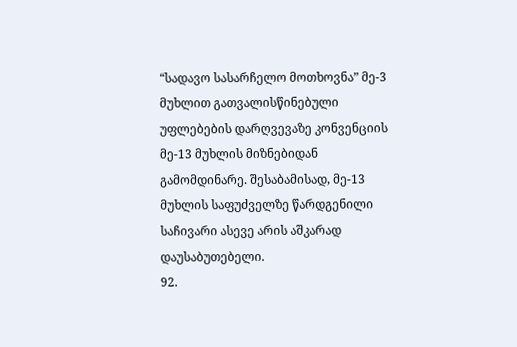“სადავო სასარჩელო მოთხოვნა” მე-3 მუხლით გათვალისწინებული უფლებების დარღვევაზე კონვენციის
მე-13 მუხლის მიზნებიდან გამომდინარე. შესაბამისად, მე-13 მუხლის საფუძველზე წარდგენილი საჩივარი ასევე არის აშკარად დაუსაბუთებელი.
92.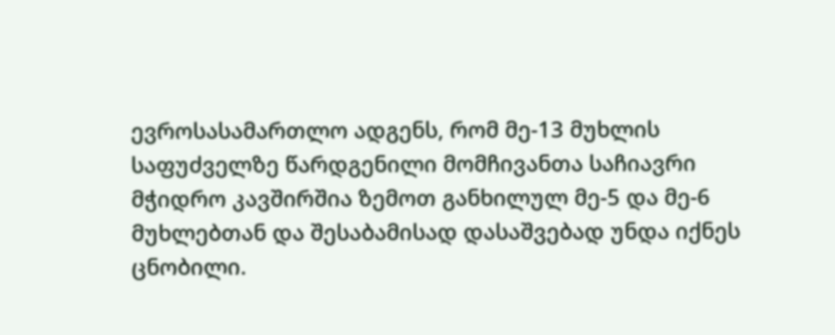ევროსასამართლო ადგენს, რომ მე-13 მუხლის საფუძველზე წარდგენილი მომჩივანთა საჩიავრი მჭიდრო კავშირშია ზემოთ განხილულ მე-5 და მე-6 მუხლებთან და შესაბამისად დასაშვებად უნდა იქნეს ცნობილი.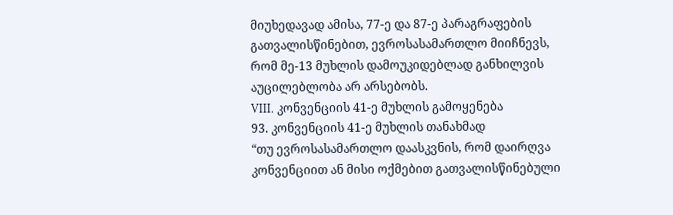მიუხედავად ამისა, 77-ე და 87-ე პარაგრაფების გათვალისწინებით, ევროსასამართლო მიიჩნევს, რომ მე-13 მუხლის დამოუკიდებლად განხილვის აუცილებლობა არ არსებობს.
VIII. კონვენციის 41-ე მუხლის გამოყენება
93. კონვენციის 41-ე მუხლის თანახმად
“თუ ევროსასამართლო დაასკვნის, რომ დაირღვა კონვენციით ან მისი ოქმებით გათვალისწინებული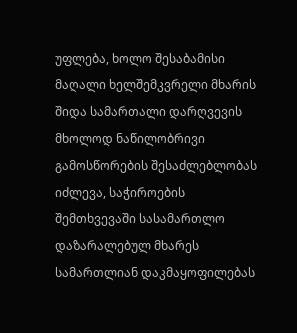უფლება, ხოლო შესაბამისი მაღალი ხელშემკვრელი მხარის შიდა სამართალი დარღვევის მხოლოდ ნაწილობრივი გამოსწორების შესაძლებლობას იძლევა, საჭიროების შემთხვევაში სასამართლო დაზარალებულ მხარეს სამართლიან დაკმაყოფილებას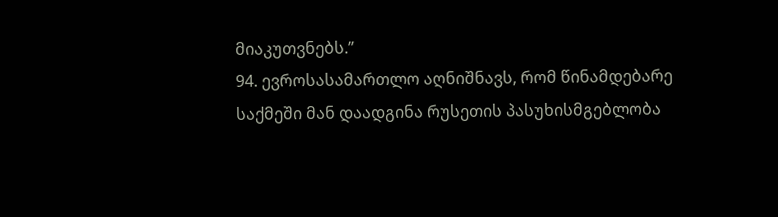მიაკუთვნებს.”
94. ევროსასამართლო აღნიშნავს, რომ წინამდებარე საქმეში მან დაადგინა რუსეთის პასუხისმგებლობა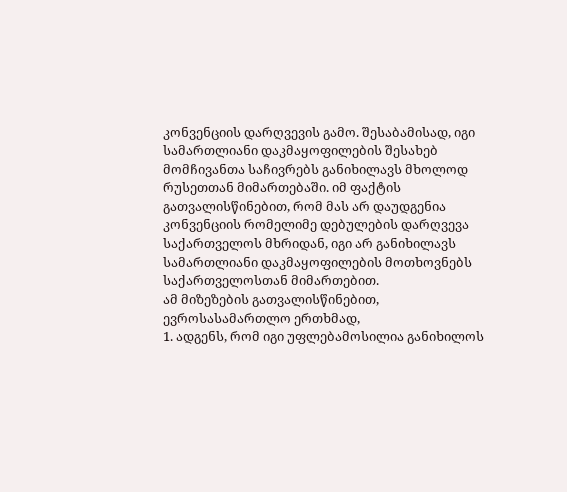კონვენციის დარღვევის გამო. შესაბამისად, იგი სამართლიანი დაკმაყოფილების შესახებ მომჩივანთა საჩივრებს განიხილავს მხოლოდ რუსეთთან მიმართებაში. იმ ფაქტის გათვალისწინებით, რომ მას არ დაუდგენია კონვენციის რომელიმე დებულების დარღვევა საქართველოს მხრიდან, იგი არ განიხილავს სამართლიანი დაკმაყოფილების მოთხოვნებს საქართველოსთან მიმართებით.
ამ მიზეზების გათვალისწინებით, ევროსასამართლო ერთხმად,
1. ადგენს, რომ იგი უფლებამოსილია განიხილოს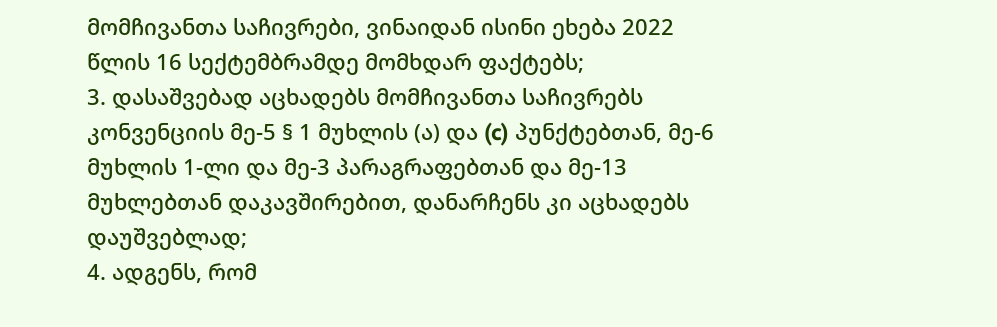მომჩივანთა საჩივრები, ვინაიდან ისინი ეხება 2022 წლის 16 სექტემბრამდე მომხდარ ფაქტებს;
3. დასაშვებად აცხადებს მომჩივანთა საჩივრებს კონვენციის მე-5 § 1 მუხლის (ა) და (c) პუნქტებთან, მე-6 მუხლის 1-ლი და მე-3 პარაგრაფებთან და მე-13 მუხლებთან დაკავშირებით, დანარჩენს კი აცხადებს დაუშვებლად;
4. ადგენს, რომ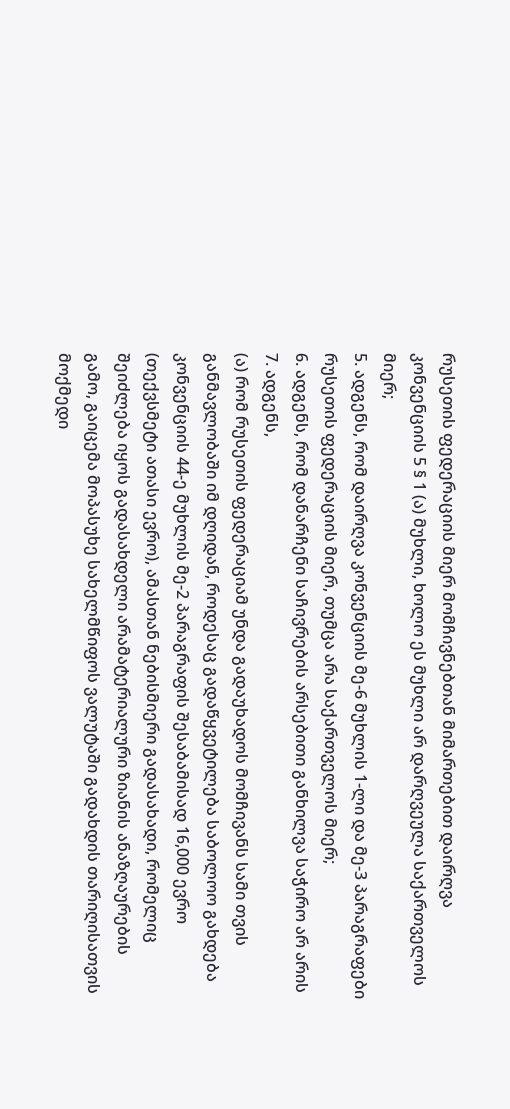რუსეთის ფედერაციის მიერ მომჩივნებთან მიმართებით დაირღვა კონვენციის 5 § 1 (ა) მუხლი, ხოლო ეს მუხლი არ დარღვეულა საქართველოს მიერ;
5. ადგენს, რომ დაირღვა კონვენციის მე-6 მუხლის 1-ლი და მე-3 პარაგრაფები რუსეთის ფედერაციის მიერ, თუმცა არა საქართველოს მიერ;
6. ადგენს, რომ დანარჩენი საჩივრების არსებითი განხილვა საჭირო არ არის
7. ადგენს,
(ა) რომ რუსეთის ფედერაციამ უნდა გადაუხადოს მომჩივანს სამი თვის განმავლობაში იმ დღიდან, როდესაც გადაწყვეტილება საბოლოო გახდება კონვენციის 44-ე მუხლის მე-2 პარაგრაფის შესაბამისად 16,000 ევრო (თექვსმეტი ათასი ევრო), ამასთან ნებისმიერი გადასახადი, რომელიც შეიძლება იყოს გადასახდელი არამატერიალური ზიანის ანაზღაურების გამო, გაიცემა მოპასუხე სახელმწიფოს ვალუტაში გადახდის თარიღისათვის მოქმედი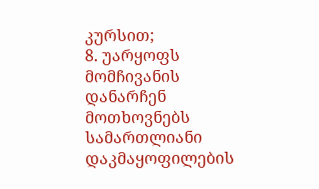კურსით;
8. უარყოფს მომჩივანის დანარჩენ მოთხოვნებს სამართლიანი დაკმაყოფილების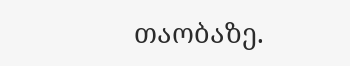თაობაზე.